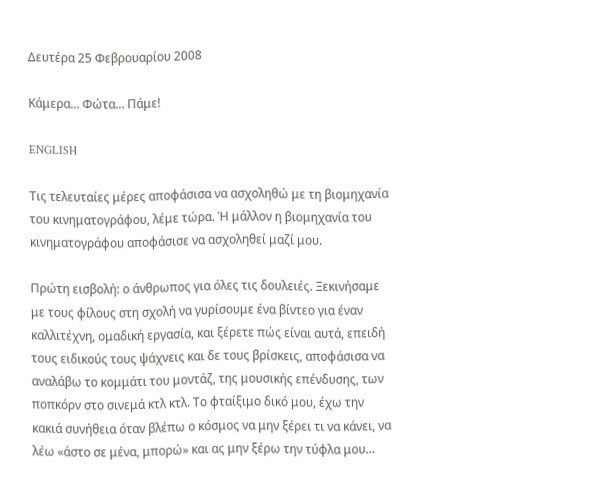Δευτέρα 25 Φεβρουαρίου 2008

Κάμερα... Φώτα... Πάμε!

ENGLISH

Τις τελευταίες μέρες αποφάσισα να ασχοληθώ με τη βιομηχανία του κινηματογράφου, λέμε τώρα. Ή μάλλον η βιομηχανία του κινηματογράφου αποφάσισε να ασχοληθεί μαζί μου.

Πρώτη εισβολή: ο άνθρωπος για όλες τις δουλειές. Ξεκινήσαμε με τους φίλους στη σχολή να γυρίσουμε ένα βίντεο για έναν καλλιτέχνη, ομαδική εργασία, και ξέρετε πώς είναι αυτά, επειδή τους ειδικούς τους ψάχνεις και δε τους βρίσκεις, αποφάσισα να αναλάβω το κομμάτι του μοντάζ, της μουσικής επένδυσης, των ποπκόρν στο σινεμά κτλ κτλ. Το φταίξιμο δικό μου, έχω την κακιά συνήθεια όταν βλέπω ο κόσμος να μην ξέρει τι να κάνει, να λέω «άστο σε μένα, μπορώ» και ας μην ξέρω την τύφλα μου…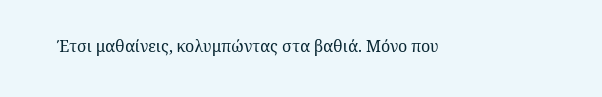Έτσι μαθαίνεις, κολυμπώντας στα βαθιά. Μόνο που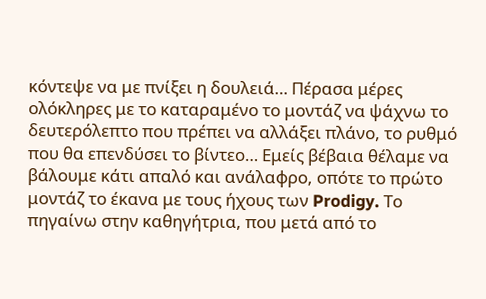κόντεψε να με πνίξει η δουλειά… Πέρασα μέρες ολόκληρες με το καταραμένο το μοντάζ να ψάχνω το δευτερόλεπτο που πρέπει να αλλάξει πλάνο, το ρυθμό που θα επενδύσει το βίντεο… Εμείς βέβαια θέλαμε να βάλουμε κάτι απαλό και ανάλαφρο, οπότε το πρώτο μοντάζ το έκανα με τους ήχους των Prodigy. Το πηγαίνω στην καθηγήτρια, που μετά από το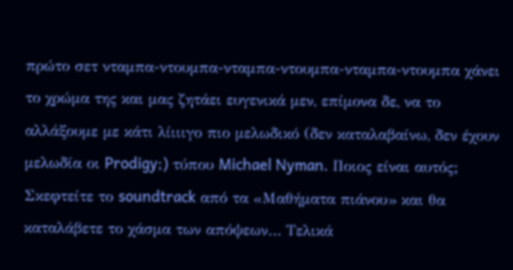πρώτο σετ νταμπα-ντουμπα-νταμπα-ντουμπα-νταμπα-ντουμπα χάνει το χρώμα της και μας ζητάει ευγενικά μεν, επίμονα δε, να το αλλάξουμε με κάτι λίιιιγο πιο μελωδικό (δεν καταλαβαίνω, δεν έχουν μελωδία οι Prodigy;) τύπου Michael Nyman. Ποιος είναι αυτός; Σκεφτείτε το soundtrack από τα «Μαθήματα πιάνου» και θα καταλάβετε το χάσμα των απόψεων… Τελικά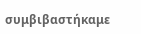συμβιβαστήκαμε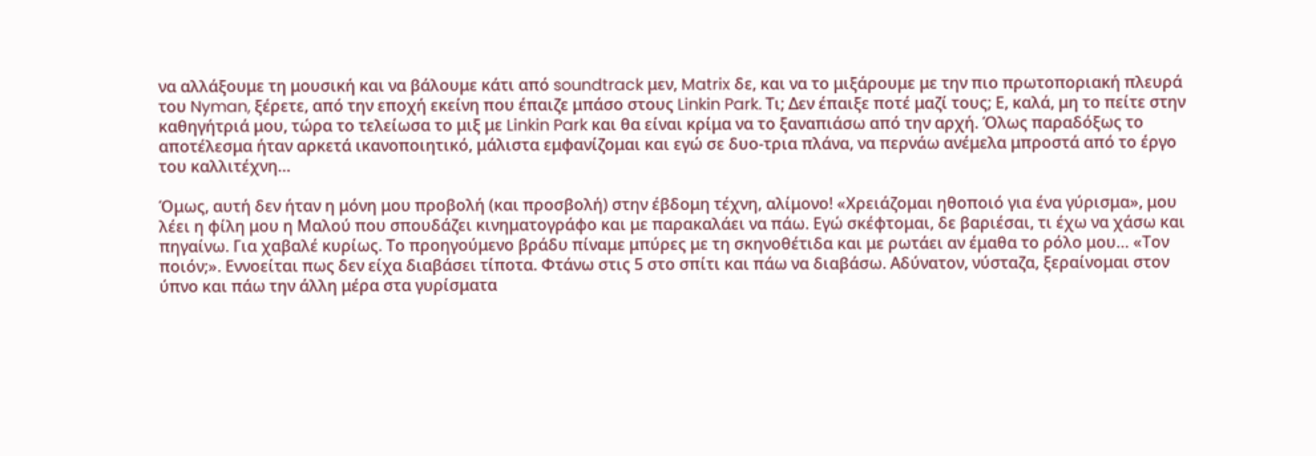να αλλάξουμε τη μουσική και να βάλουμε κάτι από soundtrack μεν, Matrix δε, και να το μιξάρουμε με την πιο πρωτοποριακή πλευρά του Nyman, ξέρετε, από την εποχή εκείνη που έπαιζε μπάσο στους Linkin Park. Τι; Δεν έπαιξε ποτέ μαζί τους; Ε, καλά, μη το πείτε στην καθηγήτριά μου, τώρα το τελείωσα το μιξ με Linkin Park και θα είναι κρίμα να το ξαναπιάσω από την αρχή. Όλως παραδόξως το αποτέλεσμα ήταν αρκετά ικανοποιητικό, μάλιστα εμφανίζομαι και εγώ σε δυο-τρια πλάνα, να περνάω ανέμελα μπροστά από το έργο του καλλιτέχνη…

Όμως, αυτή δεν ήταν η μόνη μου προβολή (και προσβολή) στην έβδομη τέχνη, αλίμονο! «Χρειάζομαι ηθοποιό για ένα γύρισμα», μου λέει η φίλη μου η Μαλού που σπουδάζει κινηματογράφο και με παρακαλάει να πάω. Εγώ σκέφτομαι, δε βαριέσαι, τι έχω να χάσω και πηγαίνω. Για χαβαλέ κυρίως. Το προηγούμενο βράδυ πίναμε μπύρες με τη σκηνοθέτιδα και με ρωτάει αν έμαθα το ρόλο μου… «Τον ποιόν;». Εννοείται πως δεν είχα διαβάσει τίποτα. Φτάνω στις 5 στο σπίτι και πάω να διαβάσω. Αδύνατον, νύσταζα, ξεραίνομαι στον ύπνο και πάω την άλλη μέρα στα γυρίσματα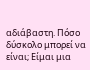αδιάβαστη. Πόσο δύσκολο μπορεί να είναι; Είμαι μια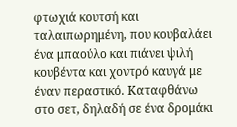φτωχιά κουτσή και ταλαιπωρημένη, που κουβαλάει ένα μπαούλο και πιάνει ψιλή κουβέντα και χοντρό καυγά με έναν περαστικό. Καταφθάνω στο σετ, δηλαδή σε ένα δρομάκι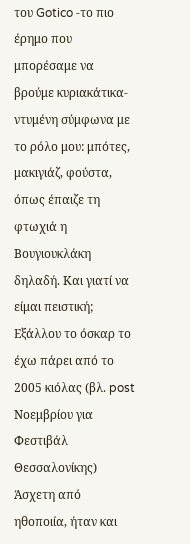του Gotico -το πιο έρημο που μπορέσαμε να βρούμε κυριακάτικα- ντυμένη σύμφωνα με το ρόλο μου: μπότες, μακιγιάζ, φούστα, όπως έπαιζε τη φτωχιά η Βουγιουκλάκη δηλαδή. Και γιατί να είμαι πειστική; Εξάλλου το όσκαρ το έχω πάρει από το 2005 κιόλας (βλ. post Νοεμβρίου για Φεστιβάλ Θεσσαλονίκης) Άσχετη από ηθοποιία, ήταν και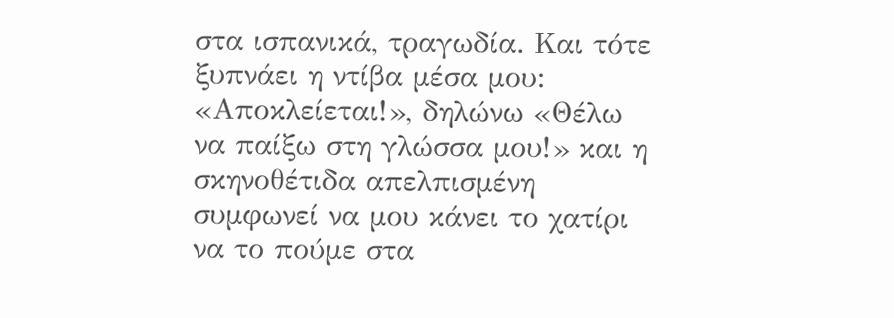στα ισπανικά, τραγωδία. Και τότε ξυπνάει η ντίβα μέσα μου: «Αποκλείεται!», δηλώνω «Θέλω να παίξω στη γλώσσα μου!» και η σκηνοθέτιδα απελπισμένη συμφωνεί να μου κάνει το χατίρι να το πούμε στα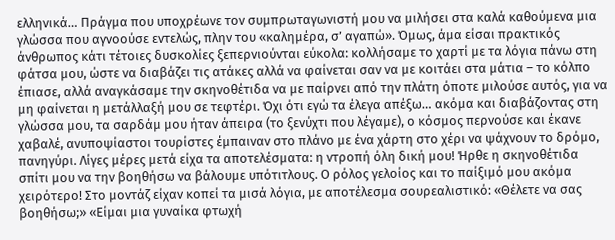ελληνικά… Πράγμα που υποχρέωνε τον συμπρωταγωνιστή μου να μιλήσει στα καλά καθούμενα μια γλώσσα που αγνοούσε εντελώς, πλην του «καλημέρα, σ’ αγαπώ». Όμως, άμα είσαι πρακτικός άνθρωπος κάτι τέτοιες δυσκολίες ξεπερνιούνται εύκολα: κολλήσαμε το χαρτί με τα λόγια πάνω στη φάτσα μου, ώστε να διαβάζει τις ατάκες αλλά να φαίνεται σαν να με κοιτάει στα μάτια – το κόλπο έπιασε, αλλά αναγκάσαμε την σκηνοθέτιδα να με παίρνει από την πλάτη όποτε μιλούσε αυτός, για να μη φαίνεται η μετάλλαξή μου σε τεφτέρι. Όχι ότι εγώ τα έλεγα απέξω… ακόμα και διαβάζοντας στη γλώσσα μου, τα σαρδάμ μου ήταν άπειρα (το ξενύχτι που λέγαμε), ο κόσμος περνούσε και έκανε χαβαλέ, ανυποψίαστοι τουρίστες έμπαιναν στο πλάνο με ένα χάρτη στο χέρι να ψάχνουν το δρόμο, πανηγύρι. Λίγες μέρες μετά είχα τα αποτελέσματα: η ντροπή όλη δική μου! Ήρθε η σκηνοθέτιδα σπίτι μου να την βοηθήσω να βάλουμε υπότιτλους. Ο ρόλος γελοίος και το παίξιμό μου ακόμα χειρότερο! Στο μοντάζ είχαν κοπεί τα μισά λόγια, με αποτέλεσμα σουρεαλιστικό: «Θέλετε να σας βοηθήσω;» «Είμαι μια γυναίκα φτωχή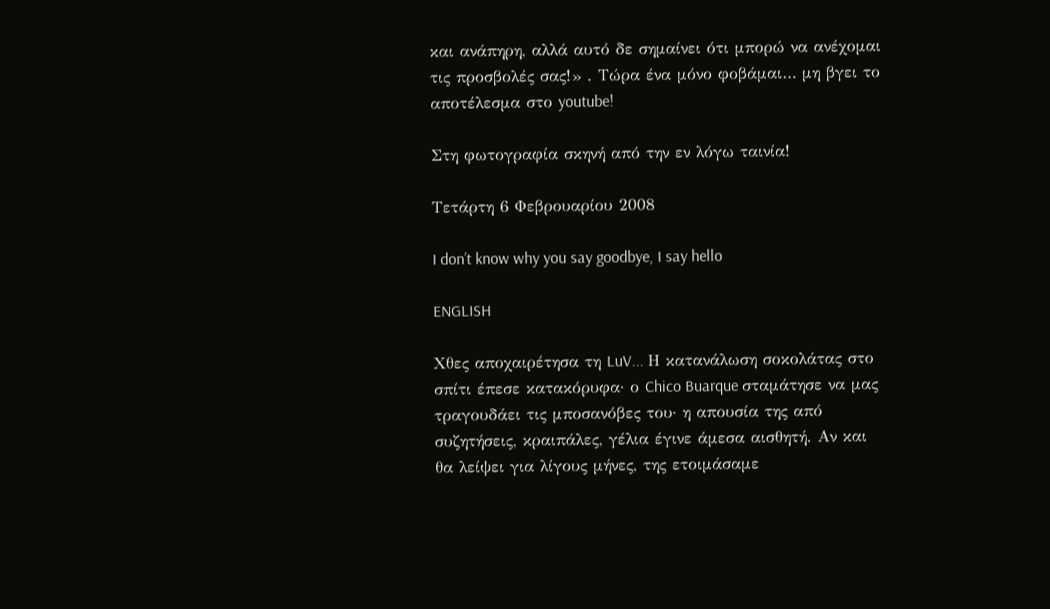και ανάπηρη, αλλά αυτό δε σημαίνει ότι μπορώ να ανέχομαι τις προσβολές σας!» . Τώρα ένα μόνο φοβάμαι… μη βγει το αποτέλεσμα στο youtube!

Στη φωτογραφία σκηνή από την εν λόγω ταινία!

Τετάρτη 6 Φεβρουαρίου 2008

I don’t know why you say goodbye, I say hello

ENGLISH

Χθες αποχαιρέτησα τη LuV... Η κατανάλωση σοκολάτας στο σπίτι έπεσε κατακόρυφα· ο Chico Buarque σταμάτησε να μας τραγουδάει τις μποσανόβες του· η απουσία της από συζητήσεις, κραιπάλες, γέλια έγινε άμεσα αισθητή. Αν και θα λείψει για λίγους μήνες, της ετοιμάσαμε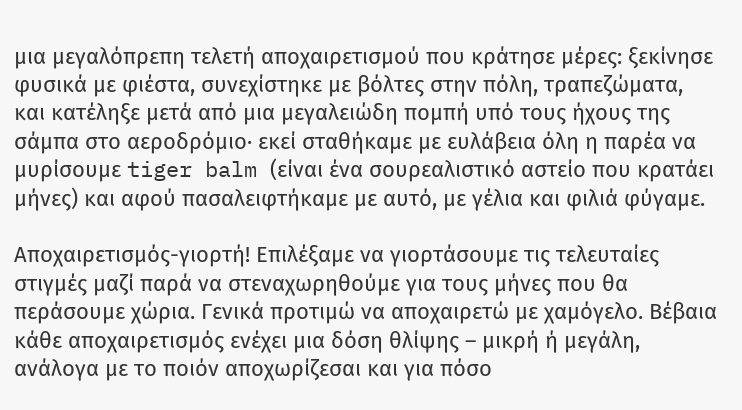μια μεγαλόπρεπη τελετή αποχαιρετισμού που κράτησε μέρες: ξεκίνησε φυσικά με φιέστα, συνεχίστηκε με βόλτες στην πόλη, τραπεζώματα, και κατέληξε μετά από μια μεγαλειώδη πομπή υπό τους ήχους της σάμπα στο αεροδρόμιο· εκεί σταθήκαμε με ευλάβεια όλη η παρέα να μυρίσουμε tiger balm (είναι ένα σουρεαλιστικό αστείο που κρατάει μήνες) και αφού πασαλειφτήκαμε με αυτό, με γέλια και φιλιά φύγαμε.

Αποχαιρετισμός-γιορτή! Επιλέξαμε να γιορτάσουμε τις τελευταίες στιγμές μαζί παρά να στεναχωρηθούμε για τους μήνες που θα περάσουμε χώρια. Γενικά προτιμώ να αποχαιρετώ με χαμόγελο. Βέβαια κάθε αποχαιρετισμός ενέχει μια δόση θλίψης – μικρή ή μεγάλη, ανάλογα με το ποιόν αποχωρίζεσαι και για πόσο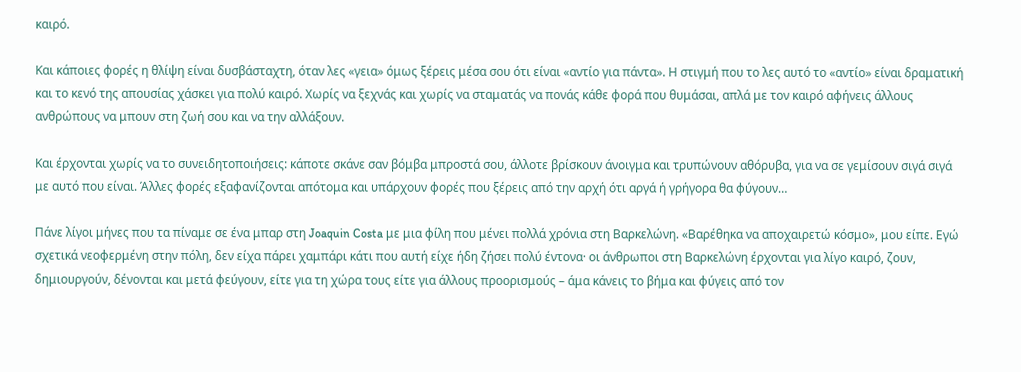καιρό.

Και κάποιες φορές η θλίψη είναι δυσβάσταχτη, όταν λες «γεια» όμως ξέρεις μέσα σου ότι είναι «αντίο για πάντα». Η στιγμή που το λες αυτό το «αντίο» είναι δραματική και το κενό της απουσίας χάσκει για πολύ καιρό. Χωρίς να ξεχνάς και χωρίς να σταματάς να πονάς κάθε φορά που θυμάσαι, απλά με τον καιρό αφήνεις άλλους ανθρώπους να μπουν στη ζωή σου και να την αλλάξουν.

Και έρχονται χωρίς να το συνειδητοποιήσεις: κάποτε σκάνε σαν βόμβα μπροστά σου, άλλοτε βρίσκουν άνοιγμα και τρυπώνουν αθόρυβα, για να σε γεμίσουν σιγά σιγά με αυτό που είναι. Άλλες φορές εξαφανίζονται απότομα και υπάρχουν φορές που ξέρεις από την αρχή ότι αργά ή γρήγορα θα φύγουν…

Πάνε λίγοι μήνες που τα πίναμε σε ένα μπαρ στη Joaquin Costa με μια φίλη που μένει πολλά χρόνια στη Βαρκελώνη. «Βαρέθηκα να αποχαιρετώ κόσμο», μου είπε. Εγώ σχετικά νεοφερμένη στην πόλη, δεν είχα πάρει χαμπάρι κάτι που αυτή είχε ήδη ζήσει πολύ έντονα· οι άνθρωποι στη Βαρκελώνη έρχονται για λίγο καιρό, ζουν, δημιουργούν, δένονται και μετά φεύγουν, είτε για τη χώρα τους είτε για άλλους προορισμούς – άμα κάνεις το βήμα και φύγεις από τον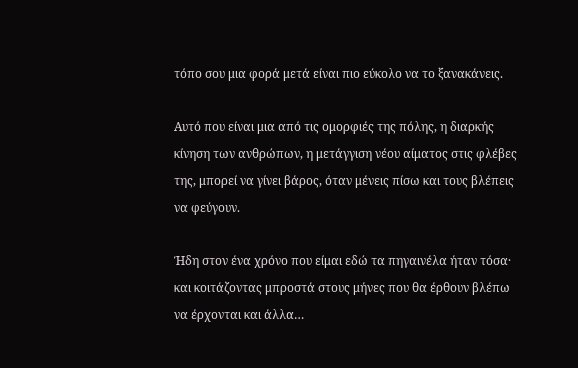τόπο σου μια φορά μετά είναι πιο εύκολο να το ξανακάνεις.

Αυτό που είναι μια από τις ομορφιές της πόλης, η διαρκής κίνηση των ανθρώπων, η μετάγγιση νέου αίματος στις φλέβες της, μπορεί να γίνει βάρος, όταν μένεις πίσω και τους βλέπεις να φεύγουν.

Ήδη στον ένα χρόνο που είμαι εδώ τα πηγαινέλα ήταν τόσα· και κοιτάζοντας μπροστά στους μήνες που θα έρθουν βλέπω να έρχονται και άλλα…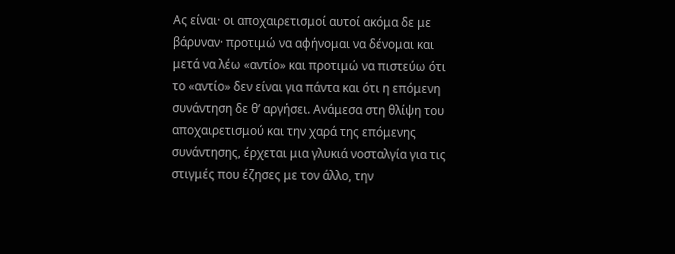Ας είναι· οι αποχαιρετισμοί αυτοί ακόμα δε με βάρυναν· προτιμώ να αφήνομαι να δένομαι και μετά να λέω «αντίο» και προτιμώ να πιστεύω ότι το «αντίο» δεν είναι για πάντα και ότι η επόμενη συνάντηση δε θ’ αργήσει. Ανάμεσα στη θλίψη του αποχαιρετισμού και την χαρά της επόμενης συνάντησης, έρχεται μια γλυκιά νοσταλγία για τις στιγμές που έζησες με τον άλλο, την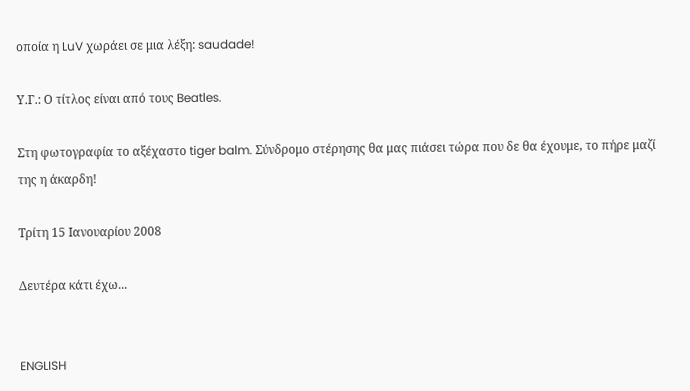οποία η LuV χωράει σε μια λέξη: saudade!

Υ.Γ.: Ο τίτλος είναι από τους Beatles.

Στη φωτογραφία το αξέχαστο tiger balm. Σύνδρομο στέρησης θα μας πιάσει τώρα που δε θα έχουμε, το πήρε μαζί της η άκαρδη!

Τρίτη 15 Ιανουαρίου 2008

Δευτέρα κάτι έχω...


ENGLISH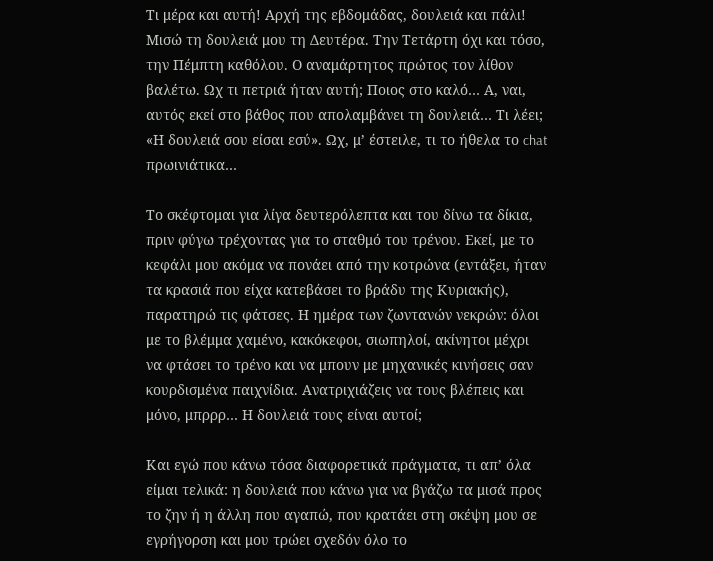Τι μέρα και αυτή! Αρχή της εβδομάδας, δουλειά και πάλι! Μισώ τη δουλειά μου τη Δευτέρα. Την Τετάρτη όχι και τόσο, την Πέμπτη καθόλου. Ο αναμάρτητος πρώτος τον λίθον βαλέτω. Ωχ τι πετριά ήταν αυτή; Ποιος στο καλό… Α, ναι, αυτός εκεί στο βάθος που απολαμβάνει τη δουλειά… Τι λέει; «Η δουλειά σου είσαι εσύ». Ωχ, μ’ έστειλε, τι το ήθελα το chat πρωινιάτικα…

Το σκέφτομαι για λίγα δευτερόλεπτα και του δίνω τα δίκια, πριν φύγω τρέχοντας για το σταθμό του τρένου. Εκεί, με το κεφάλι μου ακόμα να πονάει από την κοτρώνα (εντάξει, ήταν τα κρασιά που είχα κατεβάσει το βράδυ της Κυριακής), παρατηρώ τις φάτσες. Η ημέρα των ζωντανών νεκρών: όλοι με το βλέμμα χαμένο, κακόκεφοι, σιωπηλοί, ακίνητοι μέχρι να φτάσει το τρένο και να μπουν με μηχανικές κινήσεις σαν κουρδισμένα παιχνίδια. Ανατριχιάζεις να τους βλέπεις και μόνο, μπρρρ… Η δουλειά τους είναι αυτοί;

Και εγώ που κάνω τόσα διαφορετικά πράγματα, τι απ’ όλα είμαι τελικά: η δουλειά που κάνω για να βγάζω τα μισά προς το ζην ή η άλλη που αγαπώ, που κρατάει στη σκέψη μου σε εγρήγορση και μου τρώει σχεδόν όλο το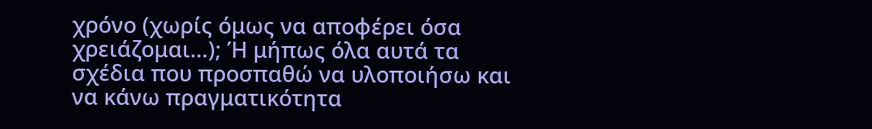χρόνο (χωρίς όμως να αποφέρει όσα χρειάζομαι…); Ή μήπως όλα αυτά τα σχέδια που προσπαθώ να υλοποιήσω και να κάνω πραγματικότητα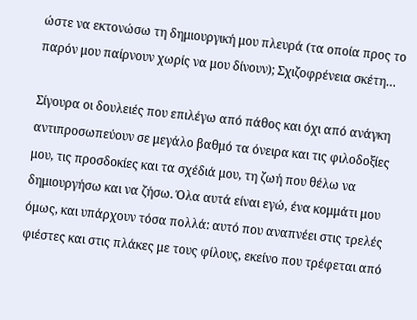ώστε να εκτονώσω τη δημιουργική μου πλευρά (τα οποία προς το παρόν μου παίρνουν χωρίς να μου δίνουν); Σχιζοφρένεια σκέτη…

Σίγουρα οι δουλειές που επιλέγω από πάθος και όχι από ανάγκη αντιπροσωπεύουν σε μεγάλο βαθμό τα όνειρα και τις φιλοδοξίες μου, τις προσδοκίες και τα σχέδιά μου, τη ζωή που θέλω να δημιουργήσω και να ζήσω. Όλα αυτά είναι εγώ, ένα κομμάτι μου όμως, και υπάρχουν τόσα πολλά: αυτό που αναπνέει στις τρελές φιέστες και στις πλάκες με τους φίλους, εκείνο που τρέφεται από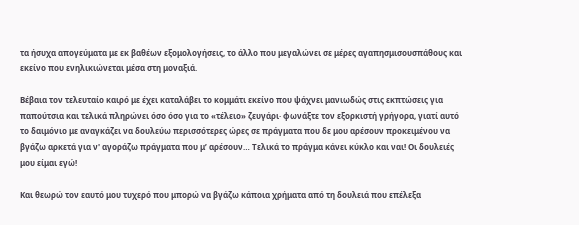τα ήσυχα απογεύματα με εκ βαθέων εξομολογήσεις, το άλλο που μεγαλώνει σε μέρες αγαπησμισουσπάθους και εκείνο που ενηλικιώνεται μέσα στη μοναξιά.

Βέβαια τον τελευταίο καιρό με έχει καταλάβει το κομμάτι εκείνο που ψάχνει μανιωδώς στις εκπτώσεις για παπούτσια και τελικά πληρώνει όσο όσο για το «τέλειο» ζευγάρι· φωνάξτε τον εξορκιστή γρήγορα, γιατί αυτό το δαιμόνιο με αναγκάζει να δουλεύω περισσότερες ώρες σε πράγματα που δε μου αρέσουν προκειμένου να βγάζω αρκετά για ν' αγοράζω πράγματα που μ’ αρέσουν… Τελικά το πράγμα κάνει κύκλο και ναι! Οι δουλειές μου είμαι εγώ!

Και θεωρώ τον εαυτό μου τυχερό που μπορώ να βγάζω κάποια χρήματα από τη δουλειά που επέλεξα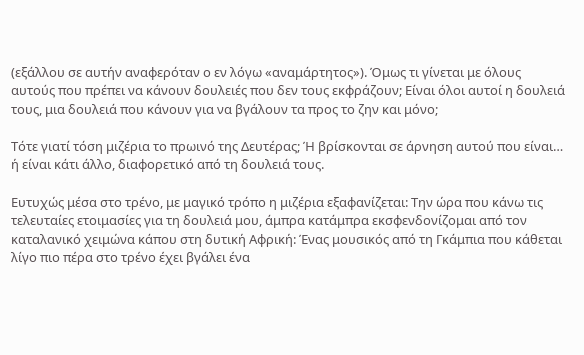(εξάλλου σε αυτήν αναφερόταν ο εν λόγω «αναμάρτητος»). Όμως τι γίνεται με όλους αυτούς που πρέπει να κάνουν δουλειές που δεν τους εκφράζουν; Είναι όλοι αυτοί η δουλειά τους, μια δουλειά που κάνουν για να βγάλουν τα προς το ζην και μόνο;

Τότε γιατί τόση μιζέρια το πρωινό της Δευτέρας; Ή βρίσκονται σε άρνηση αυτού που είναι… ή είναι κάτι άλλο, διαφορετικό από τη δουλειά τους.

Ευτυχώς μέσα στο τρένο, με μαγικό τρόπο η μιζέρια εξαφανίζεται: Την ώρα που κάνω τις τελευταίες ετοιμασίες για τη δουλειά μου, άμπρα κατάμπρα εκσφενδονίζομαι από τον καταλανικό χειμώνα κάπου στη δυτική Αφρική: Ένας μουσικός από τη Γκάμπια που κάθεται λίγο πιο πέρα στο τρένο έχει βγάλει ένα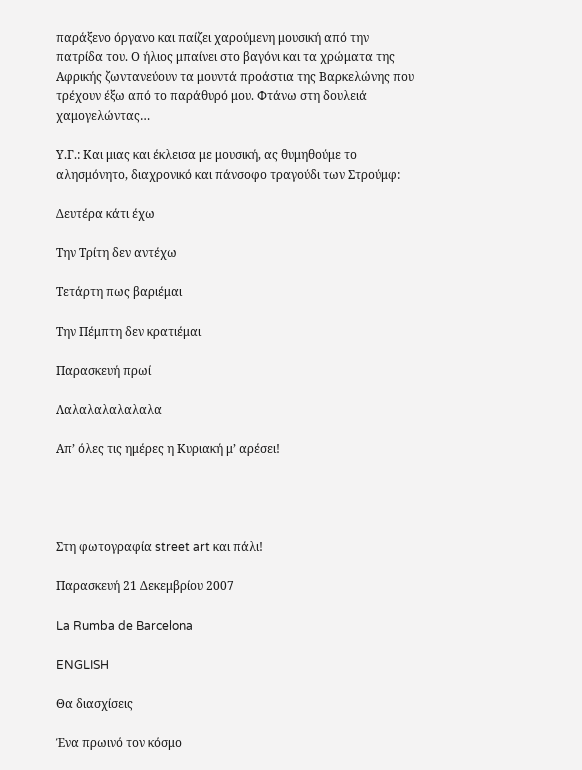παράξενο όργανο και παίζει χαρούμενη μουσική από την πατρίδα του. Ο ήλιος μπαίνει στο βαγόνι και τα χρώματα της Αφρικής ζωντανεύουν τα μουντά προάστια της Βαρκελώνης που τρέχουν έξω από το παράθυρό μου. Φτάνω στη δουλειά χαμογελώντας…

Υ.Γ.: Και μιας και έκλεισα με μουσική, ας θυμηθούμε το αλησμόνητο, διαχρονικό και πάνσοφο τραγούδι των Στρούμφ:

Δευτέρα κάτι έχω

Την Τρίτη δεν αντέχω

Τετάρτη πως βαριέμαι

Την Πέμπτη δεν κρατιέμαι

Παρασκευή πρωί

Λαλαλαλαλαλαλα

Απ’ όλες τις ημέρες η Κυριακή μ’ αρέσει!




Στη φωτογραφία street art και πάλι!

Παρασκευή 21 Δεκεμβρίου 2007

La Rumba de Barcelona

ENGLISH

Θα διασχίσεις

Ένα πρωινό τον κόσμο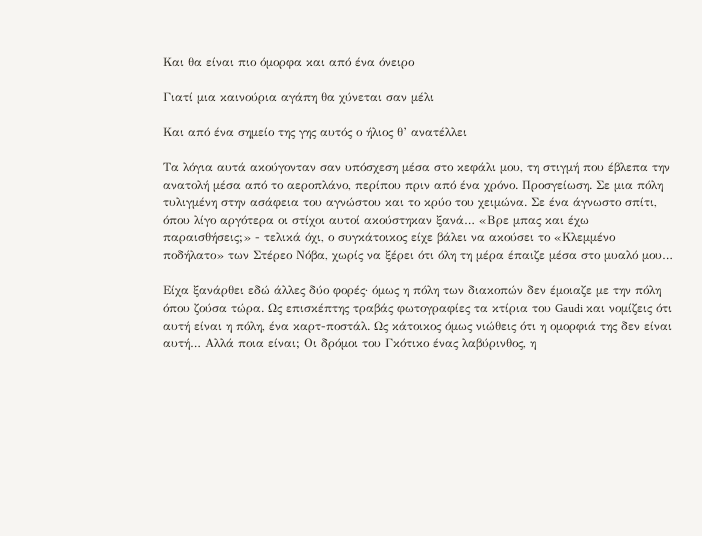Και θα είναι πιο όμορφα και από ένα όνειρο

Γιατί μια καινούρια αγάπη θα χύνεται σαν μέλι

Και από ένα σημείο της γης αυτός ο ήλιος θ’ ανατέλλει

Τα λόγια αυτά ακούγονταν σαν υπόσχεση μέσα στο κεφάλι μου, τη στιγμή που έβλεπα την ανατολή μέσα από το αεροπλάνο, περίπου πριν από ένα χρόνο. Προσγείωση. Σε μια πόλη τυλιγμένη στην ασάφεια του αγνώστου και το κρύο του χειμώνα. Σε ένα άγνωστο σπίτι, όπου λίγο αργότερα οι στίχοι αυτοί ακούστηκαν ξανά… «Βρε μπας και έχω παραισθήσεις;» - τελικά όχι, ο συγκάτοικος είχε βάλει να ακούσει το «Κλεμμένο ποδήλατο» των Στέρεο Νόβα, χωρίς να ξέρει ότι όλη τη μέρα έπαιζε μέσα στο μυαλό μου…

Είχα ξανάρθει εδώ άλλες δύο φορές· όμως η πόλη των διακοπών δεν έμοιαζε με την πόλη όπου ζούσα τώρα. Ως επισκέπτης τραβάς φωτογραφίες τα κτίρια του Gaudi και νομίζεις ότι αυτή είναι η πόλη, ένα καρτ-ποστάλ. Ως κάτοικος όμως νιώθεις ότι η ομορφιά της δεν είναι αυτή… Αλλά ποια είναι; Οι δρόμοι του Γκότικο ένας λαβύρινθος, η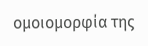ομοιομορφία της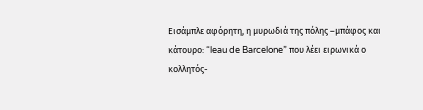Εισάμπλε αφόρητη, η μυρωδιά της πόλης –μπάφος και κάτουρο: “leau de Barcelone” που λέει ειρωνικά ο κολλητός-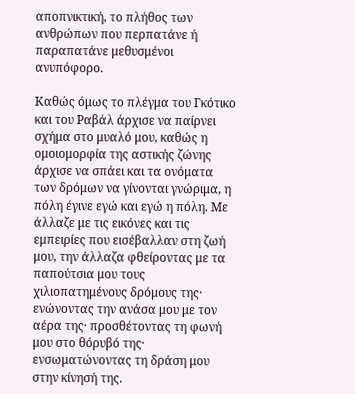αποπνικτική, το πλήθος των ανθρώπων που περπατάνε ή παραπατάνε μεθυσμένοι ανυπόφορο.

Καθώς όμως το πλέγμα του Γκότικο και του Ραβάλ άρχισε να παίρνει σχήμα στο μυαλό μου, καθώς η ομοιομορφία της αστικής ζώνης άρχισε να σπάει και τα ονόματα των δρόμων να γίνονται γνώριμα, η πόλη έγινε εγώ και εγώ η πόλη. Με άλλαζε με τις εικόνες και τις εμπειρίες που εισέβαλλαν στη ζωή μου, την άλλαζα φθείροντας με τα παπούτσια μου τους χιλιοπατημένους δρόμους της· ενώνοντας την ανάσα μου με τον αέρα της· προσθέτοντας τη φωνή μου στο θόρυβό της· ενσωματώνοντας τη δράση μου στην κίνησή της.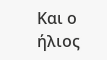Και ο ήλιος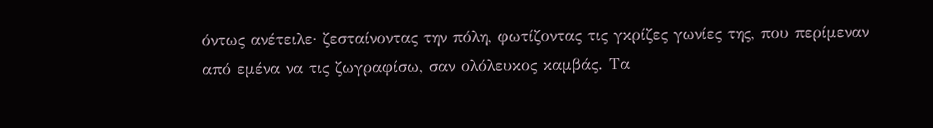όντως ανέτειλε· ζεσταίνοντας την πόλη, φωτίζοντας τις γκρίζες γωνίες της, που περίμεναν από εμένα να τις ζωγραφίσω, σαν ολόλευκος καμβάς. Τα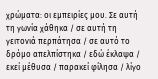χρώματα: οι εμπειρίες μου. Σε αυτή τη γωνία χάθηκα / σε αυτή τη γειτονιά περπάτησα / σε αυτό το δρόμο απελπίστηκα / εδώ έκλαψα / εκεί μέθυσα / παρακεί φίλησα / λίγο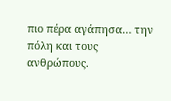πιο πέρα αγάπησα… την πόλη και τους ανθρώπους.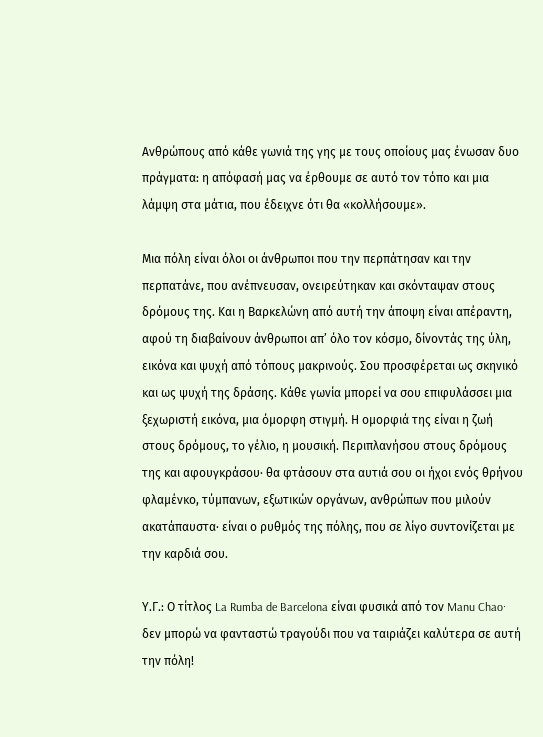Ανθρώπους από κάθε γωνιά της γης με τους οποίους μας ένωσαν δυο πράγματα: η απόφασή μας να έρθουμε σε αυτό τον τόπο και μια λάμψη στα μάτια, που έδειχνε ότι θα «κολλήσουμε».

Μια πόλη είναι όλοι οι άνθρωποι που την περπάτησαν και την περπατάνε, που ανέπνευσαν, ονειρεύτηκαν και σκόνταψαν στους δρόμους της. Και η Βαρκελώνη από αυτή την άποψη είναι απέραντη, αφού τη διαβαίνουν άνθρωποι απ’ όλο τον κόσμο, δίνοντάς της ύλη, εικόνα και ψυχή από τόπους μακρινούς. Σου προσφέρεται ως σκηνικό και ως ψυχή της δράσης. Κάθε γωνία μπορεί να σου επιφυλάσσει μια ξεχωριστή εικόνα, μια όμορφη στιγμή. Η ομορφιά της είναι η ζωή στους δρόμους, το γέλιο, η μουσική. Περιπλανήσου στους δρόμους της και αφουγκράσου· θα φτάσουν στα αυτιά σου οι ήχοι ενός θρήνου φλαμένκο, τύμπανων, εξωτικών οργάνων, ανθρώπων που μιλούν ακατάπαυστα· είναι ο ρυθμός της πόλης, που σε λίγο συντονίζεται με την καρδιά σου.

Υ.Γ.: Ο τίτλος La Rumba de Barcelona είναι φυσικά από τον Manu Chao· δεν μπορώ να φανταστώ τραγούδι που να ταιριάζει καλύτερα σε αυτή την πόλη!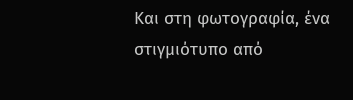Και στη φωτογραφία, ένα στιγμιότυπο από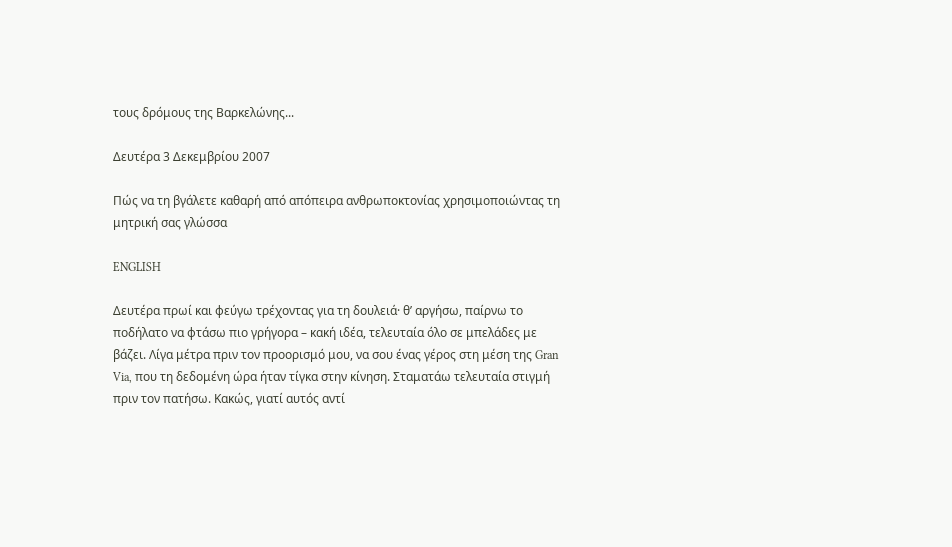τους δρόμους της Βαρκελώνης...

Δευτέρα 3 Δεκεμβρίου 2007

Πώς να τη βγάλετε καθαρή από απόπειρα ανθρωποκτονίας χρησιμοποιώντας τη μητρική σας γλώσσα

ENGLISH

Δευτέρα πρωί και φεύγω τρέχοντας για τη δουλειά· θ’ αργήσω, παίρνω το ποδήλατο να φτάσω πιο γρήγορα – κακή ιδέα, τελευταία όλο σε μπελάδες με βάζει. Λίγα μέτρα πριν τον προορισμό μου, να σου ένας γέρος στη μέση της Gran Via, που τη δεδομένη ώρα ήταν τίγκα στην κίνηση. Σταματάω τελευταία στιγμή πριν τον πατήσω. Κακώς, γιατί αυτός αντί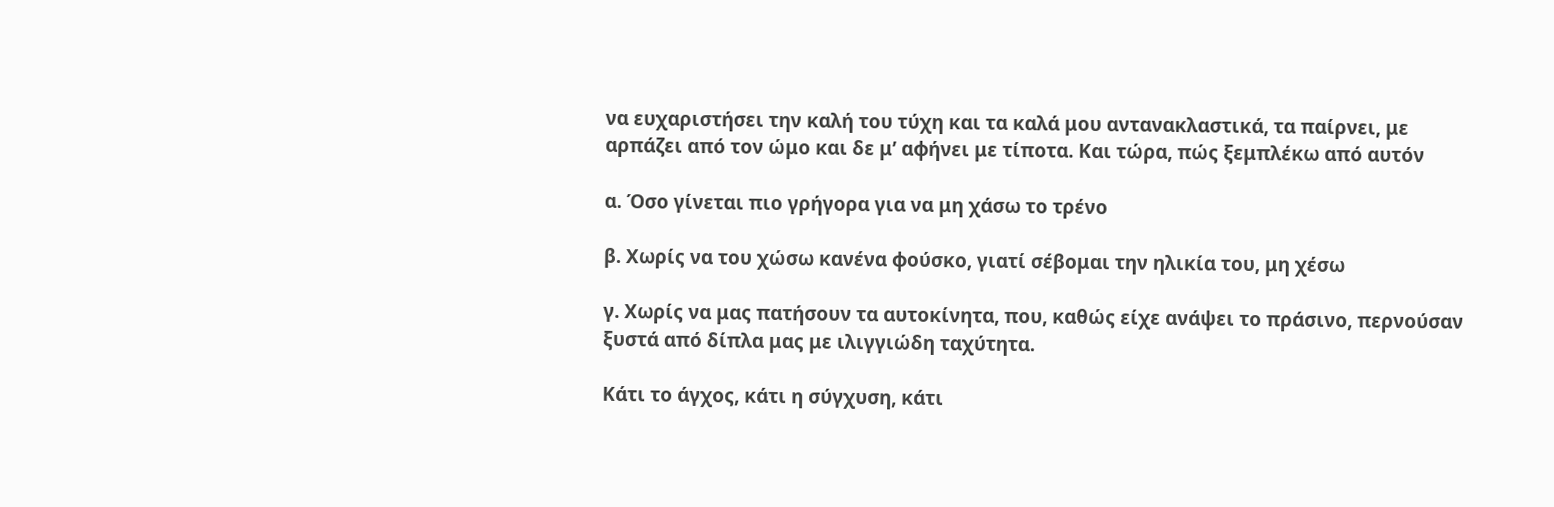να ευχαριστήσει την καλή του τύχη και τα καλά μου αντανακλαστικά, τα παίρνει, με αρπάζει από τον ώμο και δε μ’ αφήνει με τίποτα. Και τώρα, πώς ξεμπλέκω από αυτόν

α. Όσο γίνεται πιο γρήγορα για να μη χάσω το τρένο

β. Χωρίς να του χώσω κανένα φούσκο, γιατί σέβομαι την ηλικία του, μη χέσω

γ. Χωρίς να μας πατήσουν τα αυτοκίνητα, που, καθώς είχε ανάψει το πράσινο, περνούσαν ξυστά από δίπλα μας με ιλιγγιώδη ταχύτητα.

Κάτι το άγχος, κάτι η σύγχυση, κάτι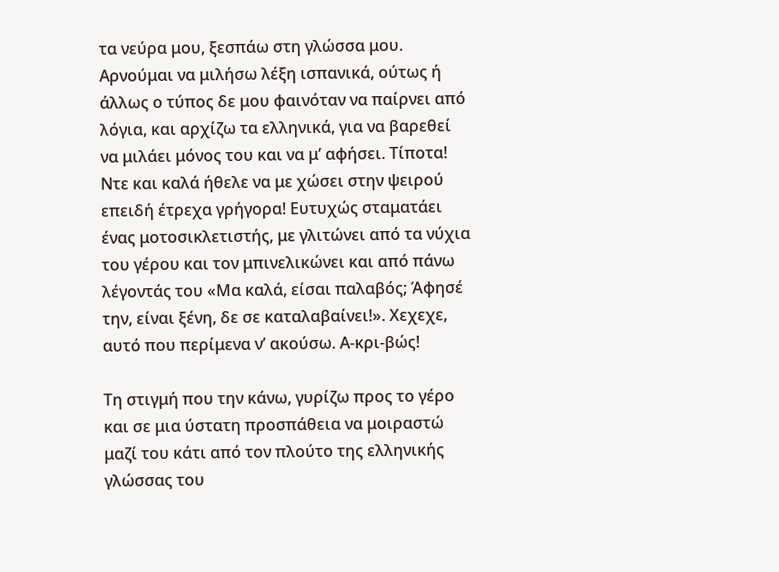τα νεύρα μου, ξεσπάω στη γλώσσα μου. Αρνούμαι να μιλήσω λέξη ισπανικά, ούτως ή άλλως ο τύπος δε μου φαινόταν να παίρνει από λόγια, και αρχίζω τα ελληνικά, για να βαρεθεί να μιλάει μόνος του και να μ’ αφήσει. Τίποτα! Ντε και καλά ήθελε να με χώσει στην ψειρού επειδή έτρεχα γρήγορα! Ευτυχώς σταματάει ένας μοτοσικλετιστής, με γλιτώνει από τα νύχια του γέρου και τον μπινελικώνει και από πάνω λέγοντάς του «Μα καλά, είσαι παλαβός; Άφησέ την, είναι ξένη, δε σε καταλαβαίνει!». Χεχεχε, αυτό που περίμενα ν’ ακούσω. Α-κρι-βώς!

Τη στιγμή που την κάνω, γυρίζω προς το γέρο και σε μια ύστατη προσπάθεια να μοιραστώ μαζί του κάτι από τον πλούτο της ελληνικής γλώσσας του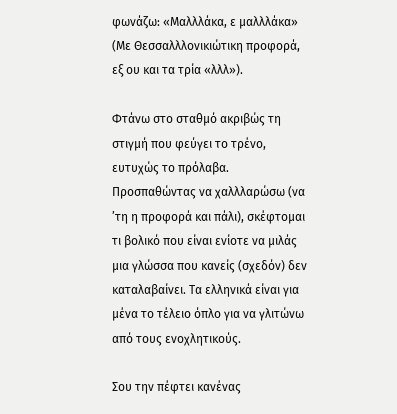φωνάζω: «Μαλλλάκα, ε μαλλλάκα» (Με Θεσσαλλλονικιώτικη προφορά, εξ ου και τα τρία «λλλ»).

Φτάνω στο σταθμό ακριβώς τη στιγμή που φεύγει το τρένο, ευτυχώς το πρόλαβα. Προσπαθώντας να χαλλλαρώσω (να ’τη η προφορά και πάλι), σκέφτομαι τι βολικό που είναι ενίοτε να μιλάς μια γλώσσα που κανείς (σχεδόν) δεν καταλαβαίνει. Τα ελληνικά είναι για μένα το τέλειο όπλο για να γλιτώνω από τους ενοχλητικούς.

Σου την πέφτει κανένας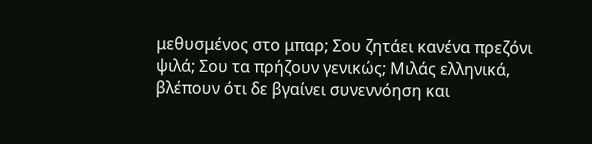μεθυσμένος στο μπαρ; Σου ζητάει κανένα πρεζόνι ψιλά; Σου τα πρήζουν γενικώς; Μιλάς ελληνικά, βλέπουν ότι δε βγαίνει συνεννόηση και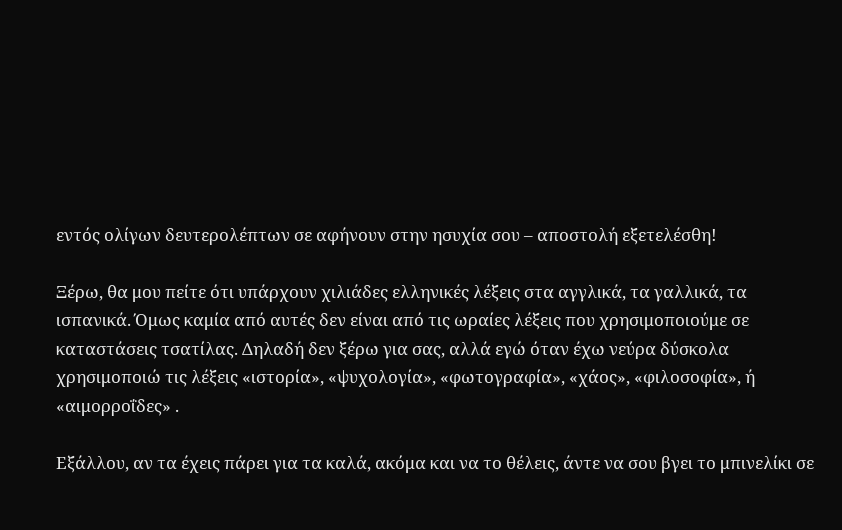εντός ολίγων δευτερολέπτων σε αφήνουν στην ησυχία σου – αποστολή εξετελέσθη!

Ξέρω, θα μου πείτε ότι υπάρχουν χιλιάδες ελληνικές λέξεις στα αγγλικά, τα γαλλικά, τα ισπανικά. Όμως καμία από αυτές δεν είναι από τις ωραίες λέξεις που χρησιμοποιούμε σε καταστάσεις τσατίλας. Δηλαδή δεν ξέρω για σας, αλλά εγώ όταν έχω νεύρα δύσκολα χρησιμοποιώ τις λέξεις «ιστορία», «ψυχολογία», «φωτογραφία», «χάος», «φιλοσοφία», ή «αιμορροΐδες» .

Εξάλλου, αν τα έχεις πάρει για τα καλά, ακόμα και να το θέλεις, άντε να σου βγει το μπινελίκι σε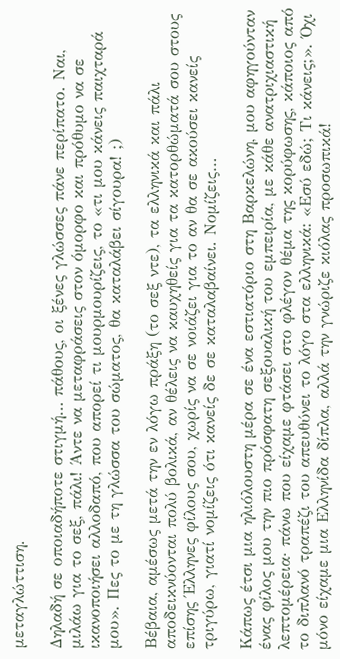μεταγλώττιση.

Δηλαδή σε οποιαδήποτε στιγμή… πάθους, οι ξένες γλώσσες πάνε περίπατο. Ναι, μιλάω για το σεξ, πάλι! Άντε να μεταφράσεις στον όμορφο και πρόθυμο να σε ικανοποιήσει αλλοδαπό, που απορεί τι μουρμουρίζεις, το «τι μου κάνεις παιχταρά μου». Πες το με τη γλώσσα του σώματος, θα καταλάβει σίγουρα! ;)

Βέβαια, αμέσως μετά την εν λόγω πράξη (το σεξ ντε), τα ελληνικά και πάλι αποδεικνύονται πολύ βολικά, αν θέλεις να καυχηθείς για τα κατορθώματά σου στους επίσης Έλληνες φίλους σου, χωρίς να σε νοιάζει για το αν θα σε ακούσει κανείς τριγύρω, γιατί νομίζεις ότι κανείς δε σε καταλαβαίνει. Νομίζεις…

Κάπως έτσι μια ηλιόλουστη μέρα σε ένα εστιατόριο στη Βαρκελώνη, μου αφηγούνταν ένας φίλος μου την πιο πρόσφατη σεξουαλική του εμπειρία, με κάθε ανατριχιαστική λεπτομέρεια· πάνω που είχαμε φτάσει στο φλέγον θέμα της κορύφωσης, κάποιος από το διπλανό τραπέζι του απευθύνει το λόγο στα ελληνικά: «Εσύ εδώ; Τι κάνεις;». Όχι μόνο είχαμε μια Ελληνίδα δίπλα, αλλά την γνώριζε κιόλας προσωπικά!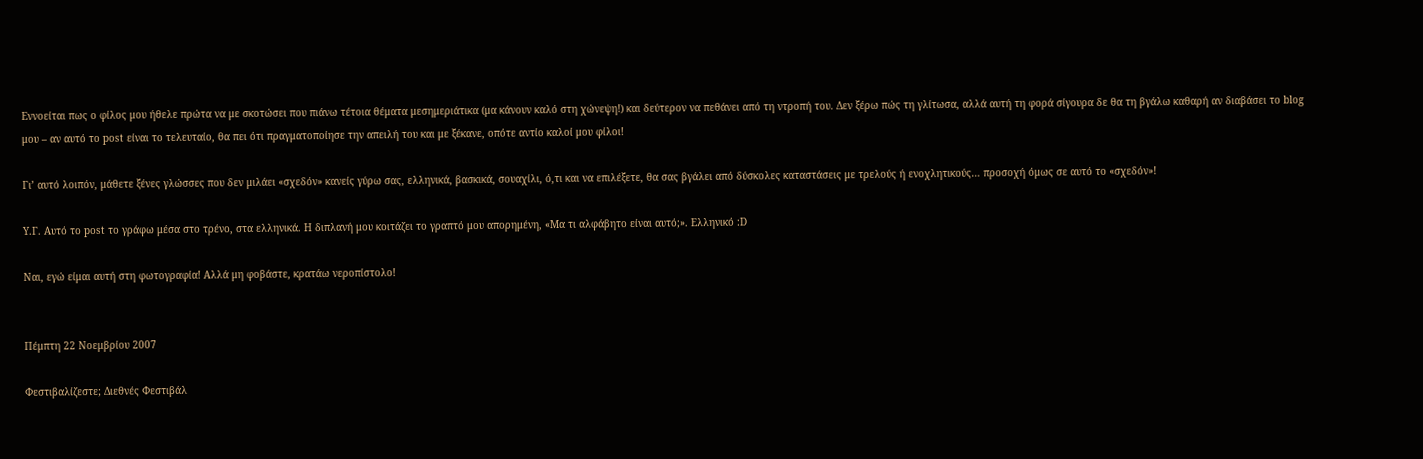Εννοείται πως ο φίλος μου ήθελε πρώτα να με σκοτώσει που πιάνω τέτοια θέματα μεσημεριάτικα (μα κάνουν καλό στη χώνεψη!) και δεύτερον να πεθάνει από τη ντροπή του. Δεν ξέρω πώς τη γλίτωσα, αλλά αυτή τη φορά σίγουρα δε θα τη βγάλω καθαρή αν διαβάσει το blog μου – αν αυτό το post είναι το τελευταίο, θα πει ότι πραγματοποίησε την απειλή του και με ξέκανε, οπότε αντίο καλοί μου φίλοι!

Γι’ αυτό λοιπόν, μάθετε ξένες γλώσσες που δεν μιλάει «σχεδόν» κανείς γύρω σας, ελληνικά, βασκικά, σουαχίλι, ό,τι και να επιλέξετε, θα σας βγάλει από δύσκολες καταστάσεις με τρελούς ή ενοχλητικούς… προσοχή όμως σε αυτό το «σχεδόν»!

Υ.Γ. Αυτό το post το γράφω μέσα στο τρένο, στα ελληνικά. Η διπλανή μου κοιτάζει το γραπτό μου απορημένη, «Μα τι αλφάβητο είναι αυτό;». Ελληνικό :D

Ναι, εγώ είμαι αυτή στη φωτογραφία! Αλλά μη φοβάστε, κρατάω νεροπίστολο!


Πέμπτη 22 Νοεμβρίου 2007

Φεστιβαλίζεστε; Διεθνές Φεστιβάλ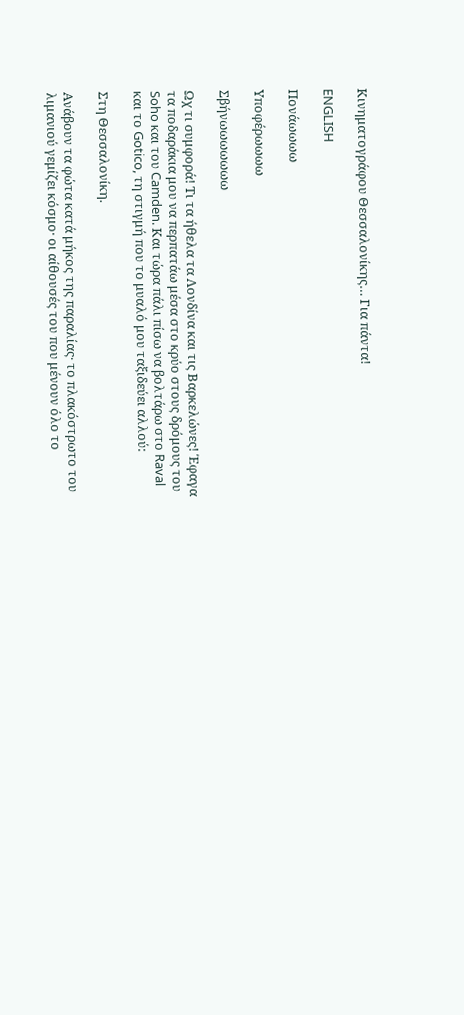Κινηματογράφου Θεσσαλονίκης… Για πάντα!

ENGLISH

Πονάωωωω

Υποφέρωωωω

Σβήνωωωωωωω

Ωχ τι συμφορά! Τι τα ήθελα τα Λονδίνα και τις Βαρκελώνες! Έφαγα τα ποδαράκια μου να περπατάω μέσα στο κρύο στους δρόμους του Soho και του Camden. Και τώρα πάλι πίσω να βολτάρω στο Raval και το Gotico, τη στιγμή που το μυαλό μου ταξιδεύει αλλού:

Στη Θεσσαλονίκη.

Ανάβουν τα φώτα κατά μήκος της παραλίας· το πλακόστρωτο του λιμανιού γεμίζει κόσμο· οι αίθουσές του που μένουν όλο το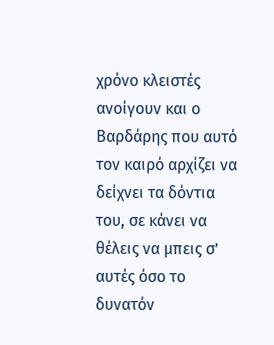χρόνο κλειστές ανοίγουν και ο Βαρδάρης που αυτό τον καιρό αρχίζει να δείχνει τα δόντια του, σε κάνει να θέλεις να μπεις σ’ αυτές όσο το δυνατόν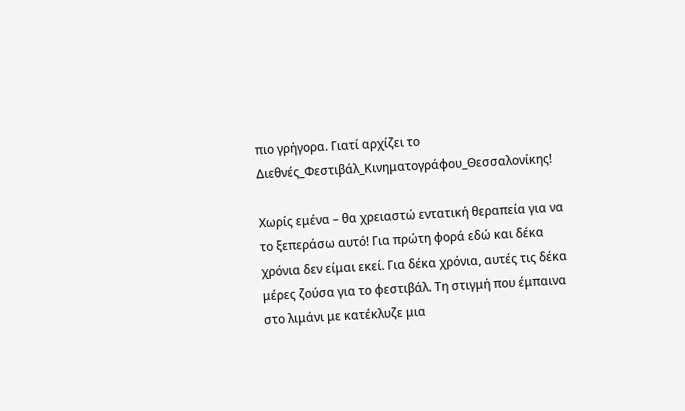πιο γρήγορα. Γιατί αρχίζει το Διεθνές_Φεστιβάλ_Κινηματογράφου_Θεσσαλονίκης!

Χωρίς εμένα – θα χρειαστώ εντατική θεραπεία για να το ξεπεράσω αυτό! Για πρώτη φορά εδώ και δέκα χρόνια δεν είμαι εκεί. Για δέκα χρόνια, αυτές τις δέκα μέρες ζούσα για το φεστιβάλ. Τη στιγμή που έμπαινα στο λιμάνι με κατέκλυζε μια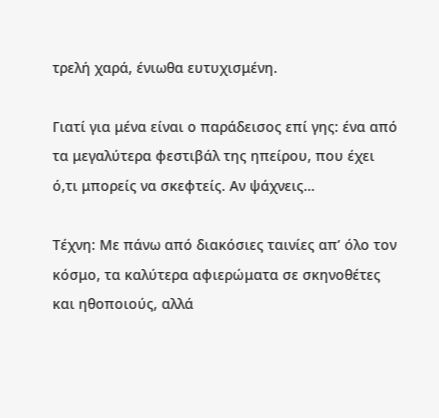τρελή χαρά, ένιωθα ευτυχισμένη.

Γιατί για μένα είναι ο παράδεισος επί γης: ένα από τα μεγαλύτερα φεστιβάλ της ηπείρου, που έχει ό,τι μπορείς να σκεφτείς. Αν ψάχνεις…

Τέχνη: Με πάνω από διακόσιες ταινίες απ’ όλο τον κόσμο, τα καλύτερα αφιερώματα σε σκηνοθέτες και ηθοποιούς, αλλά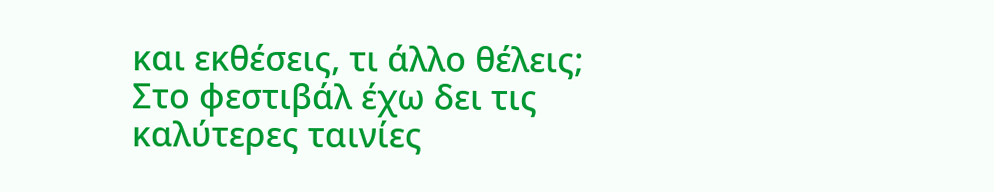και εκθέσεις, τι άλλο θέλεις; Στο φεστιβάλ έχω δει τις καλύτερες ταινίες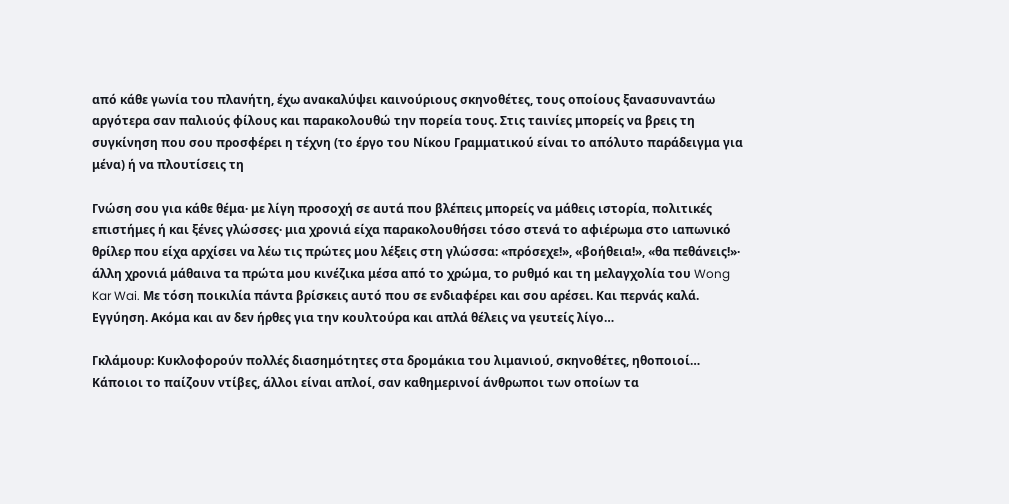από κάθε γωνία του πλανήτη, έχω ανακαλύψει καινούριους σκηνοθέτες, τους οποίους ξανασυναντάω αργότερα σαν παλιούς φίλους και παρακολουθώ την πορεία τους. Στις ταινίες μπορείς να βρεις τη συγκίνηση που σου προσφέρει η τέχνη (το έργο του Νίκου Γραμματικού είναι το απόλυτο παράδειγμα για μένα) ή να πλουτίσεις τη

Γνώση σου για κάθε θέμα· με λίγη προσοχή σε αυτά που βλέπεις μπορείς να μάθεις ιστορία, πολιτικές επιστήμες ή και ξένες γλώσσες· μια χρονιά είχα παρακολουθήσει τόσο στενά το αφιέρωμα στο ιαπωνικό θρίλερ που είχα αρχίσει να λέω τις πρώτες μου λέξεις στη γλώσσα: «πρόσεχε!», «βοήθεια!», «θα πεθάνεις!»· άλλη χρονιά μάθαινα τα πρώτα μου κινέζικα μέσα από το χρώμα, το ρυθμό και τη μελαγχολία του Wong Kar Wai. Με τόση ποικιλία πάντα βρίσκεις αυτό που σε ενδιαφέρει και σου αρέσει. Και περνάς καλά. Εγγύηση. Ακόμα και αν δεν ήρθες για την κουλτούρα και απλά θέλεις να γευτείς λίγο…

Γκλάμουρ: Κυκλοφορούν πολλές διασημότητες στα δρομάκια του λιμανιού, σκηνοθέτες, ηθοποιοί… Κάποιοι το παίζουν ντίβες, άλλοι είναι απλοί, σαν καθημερινοί άνθρωποι των οποίων τα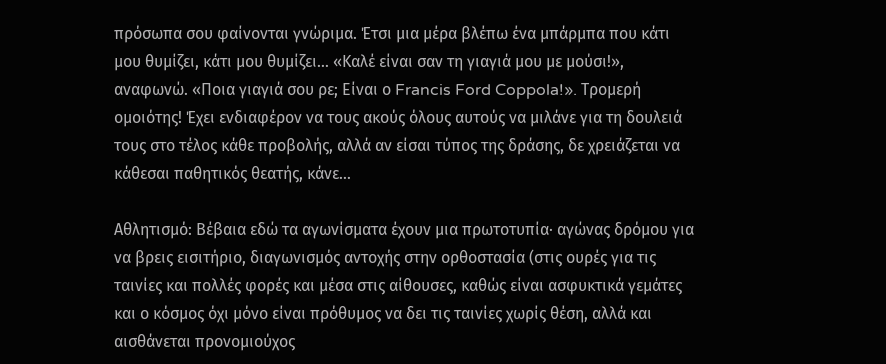πρόσωπα σου φαίνονται γνώριμα. Έτσι μια μέρα βλέπω ένα μπάρμπα που κάτι μου θυμίζει, κάτι μου θυμίζει… «Καλέ είναι σαν τη γιαγιά μου με μούσι!», αναφωνώ. «Ποια γιαγιά σου ρε; Είναι ο Francis Ford Coppola!». Τρομερή ομοιότης! Έχει ενδιαφέρον να τους ακούς όλους αυτούς να μιλάνε για τη δουλειά τους στο τέλος κάθε προβολής, αλλά αν είσαι τύπος της δράσης, δε χρειάζεται να κάθεσαι παθητικός θεατής, κάνε…

Αθλητισμό: Βέβαια εδώ τα αγωνίσματα έχουν μια πρωτοτυπία· αγώνας δρόμου για να βρεις εισιτήριο, διαγωνισμός αντοχής στην ορθοστασία (στις ουρές για τις ταινίες και πολλές φορές και μέσα στις αίθουσες, καθώς είναι ασφυκτικά γεμάτες και ο κόσμος όχι μόνο είναι πρόθυμος να δει τις ταινίες χωρίς θέση, αλλά και αισθάνεται προνομιούχος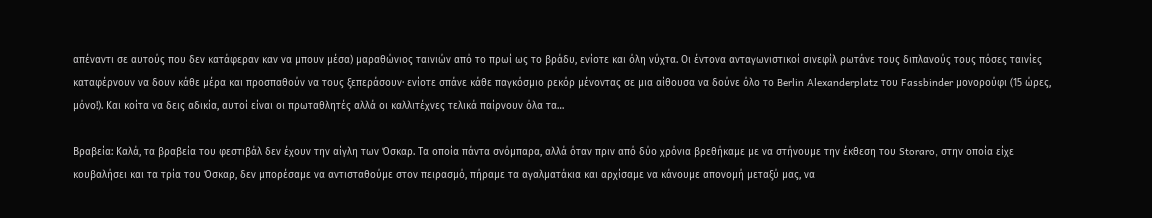απέναντι σε αυτούς που δεν κατάφεραν καν να μπουν μέσα) μαραθώνιος ταινιών από το πρωί ως το βράδυ, ενίοτε και όλη νύχτα. Οι έντονα ανταγωνιστικοί σινεφίλ ρωτάνε τους διπλανούς τους πόσες ταινίες καταφέρνουν να δουν κάθε μέρα και προσπαθούν να τους ξεπεράσουν· ενίοτε σπάνε κάθε παγκόσμιο ρεκόρ μένοντας σε μια αίθουσα να δούνε όλο το Berlin Alexanderplatz του Fassbinder μονορούφι (15 ώρες, μόνο!). Και κοίτα να δεις αδικία, αυτοί είναι οι πρωταθλητές αλλά οι καλλιτέχνες τελικά παίρνουν όλα τα…

Βραβεία: Καλά, τα βραβεία του φεστιβάλ δεν έχουν την αίγλη των Όσκαρ. Τα οποία πάντα σνόμπαρα, αλλά όταν πριν από δύο χρόνια βρεθήκαμε με να στήνουμε την έκθεση του Storaro, στην οποία είχε κουβαλήσει και τα τρία του Όσκαρ, δεν μπορέσαμε να αντισταθούμε στον πειρασμό, πήραμε τα αγαλματάκια και αρχίσαμε να κάνουμε απονομή μεταξύ μας, να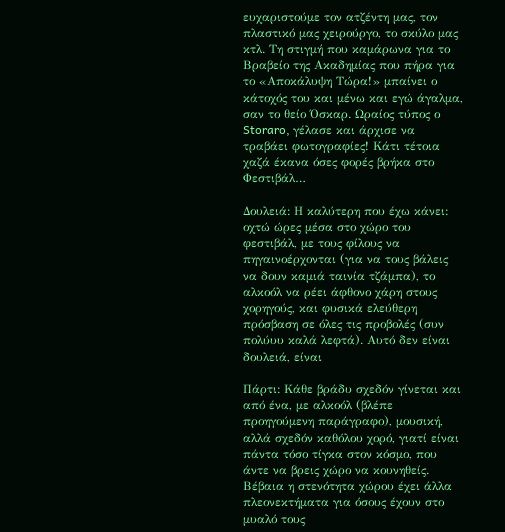ευχαριστούμε τον ατζέντη μας, τον πλαστικό μας χειρούργο, το σκύλο μας κτλ. Τη στιγμή που καμάρωνα για το Βραβείο της Ακαδημίας που πήρα για το «Αποκάλυψη Τώρα!» μπαίνει ο κάτοχός του και μένω και εγώ άγαλμα, σαν το θείο Όσκαρ. Ωραίος τύπος ο Storaro, γέλασε και άρχισε να τραβάει φωτογραφίες! Κάτι τέτοια χαζά έκανα όσες φορές βρήκα στο Φεστιβάλ…

Δουλειά: Η καλύτερη που έχω κάνει: οχτώ ώρες μέσα στο χώρο του φεστιβάλ, με τους φίλους να πηγαινοέρχονται (για να τους βάλεις να δουν καμιά ταινία τζάμπα), το αλκοόλ να ρέει άφθονο χάρη στους χορηγούς, και φυσικά ελεύθερη πρόσβαση σε όλες τις προβολές (συν πολύυυ καλά λεφτά). Αυτό δεν είναι δουλειά, είναι

Πάρτι: Κάθε βράδυ σχεδόν γίνεται και από ένα, με αλκοόλ (βλέπε προηγούμενη παράγραφο), μουσική, αλλά σχεδόν καθόλου χορό, γιατί είναι πάντα τόσο τίγκα στον κόσμο, που άντε να βρεις χώρο να κουνηθείς. Βέβαια η στενότητα χώρου έχει άλλα πλεονεκτήματα για όσους έχουν στο μυαλό τους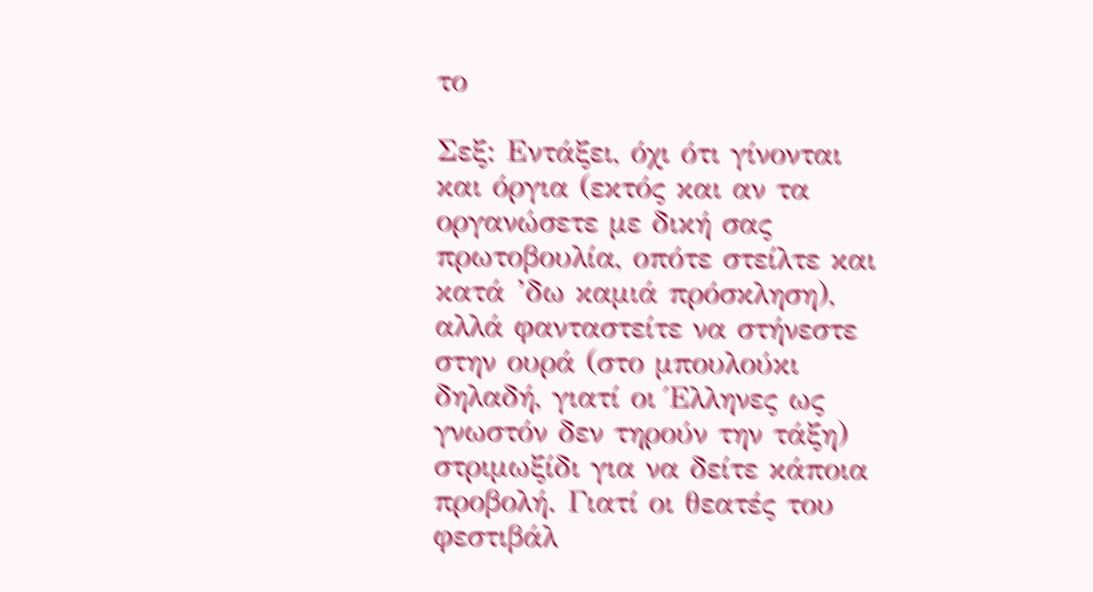το

Σεξ: Εντάξει, όχι ότι γίνονται και όργια (εκτός και αν τα οργανώσετε με δική σας πρωτοβουλία, οπότε στείλτε και κατά ’δω καμιά πρόσκληση), αλλά φανταστείτε να στήνεστε στην ουρά (στο μπουλούκι δηλαδή, γιατί οι Έλληνες ως γνωστόν δεν τηρούν την τάξη) στριμωξίδι για να δείτε κάποια προβολή. Γιατί οι θεατές του φεστιβάλ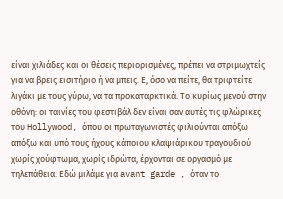είναι χιλιάδες και οι θέσεις περιορισμένες, πρέπει να στριμωχτείς για να βρεις εισιτήριο ή να μπεις. Ε, όσο να πείτε, θα τριφτείτε λιγάκι με τους γύρω, να τα προκαταρκτικά. Το κυρίως μενού στην οθόνη: οι ταινίες του φεστιβάλ δεν είναι σαν αυτές τις φλώρικες του Hollywood, όπου οι πρωταγωνιστές φιλιούνται απόξω απόξω και υπό τους ήχους κάποιου κλαψιάρικου τραγουδιού χωρίς χούφτωμα, χωρίς ιδρώτα, έρχονται σε οργασμό με τηλεπάθεια. Εδώ μιλάμε για avant garde , όταν το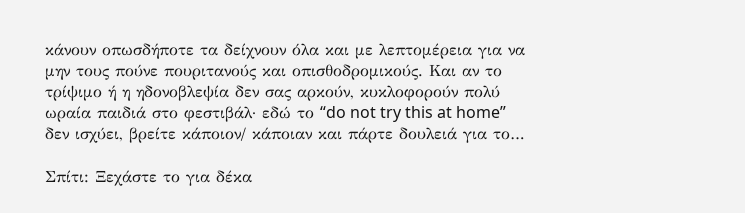κάνουν οπωσδήποτε τα δείχνουν όλα και με λεπτομέρεια για να μην τους πούνε πουριτανούς και οπισθοδρομικούς. Και αν το τρίψιμο ή η ηδονοβλεψία δεν σας αρκούν, κυκλοφορούν πολύ ωραία παιδιά στο φεστιβάλ· εδώ το “do not try this at home” δεν ισχύει, βρείτε κάποιον/ κάποιαν και πάρτε δουλειά για το…

Σπίτι: Ξεχάστε το για δέκα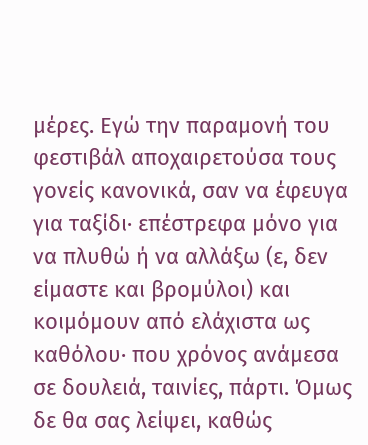μέρες. Εγώ την παραμονή του φεστιβάλ αποχαιρετούσα τους γονείς κανονικά, σαν να έφευγα για ταξίδι· επέστρεφα μόνο για να πλυθώ ή να αλλάξω (ε, δεν είμαστε και βρομύλοι) και κοιμόμουν από ελάχιστα ως καθόλου· που χρόνος ανάμεσα σε δουλειά, ταινίες, πάρτι. Όμως δε θα σας λείψει, καθώς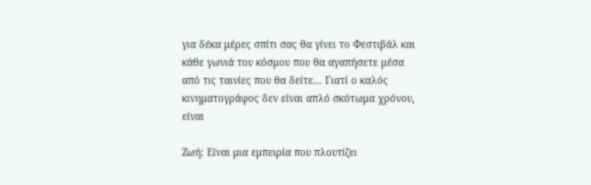για δέκα μέρες σπίτι σας θα γίνει το Φεστιβάλ και κάθε γωνιά του κόσμου που θα αγαπήσετε μέσα από τις ταινίες που θα δείτε… Γιατί ο καλός κινηματογράφος δεν είναι απλό σκότωμα χρόνου, είναι

Ζωή: Είναι μια εμπειρία που πλουτίζει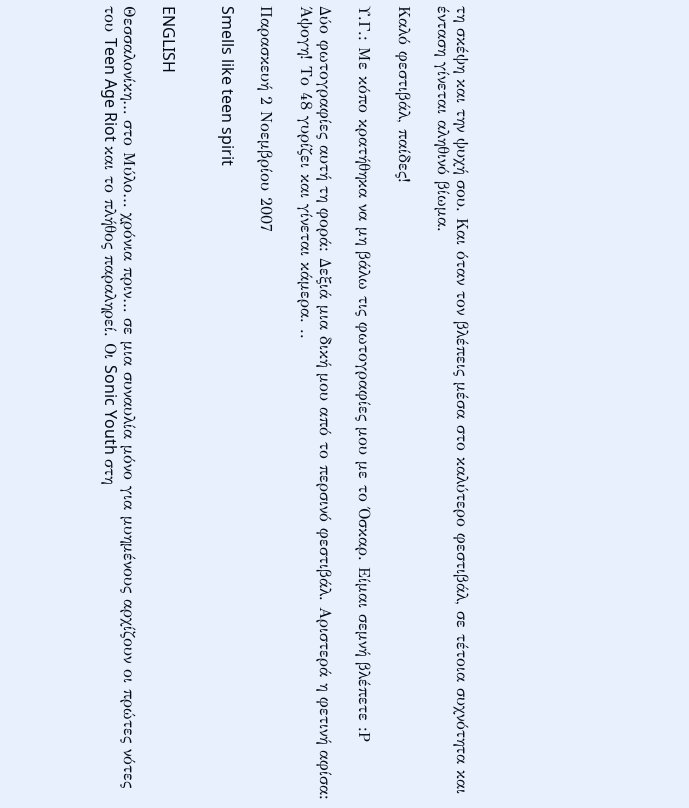τη σκέψη και την ψυχή σου. Και όταν τον βλέπεις μέσα στο καλύτερο φεστιβάλ, σε τέτοια συχνότητα και ένταση γίνεται αληθινό βίωμα.

Καλό φεστιβάλ, παίδες!

Υ.Γ.: Με κόπο κρατήθηκα να μη βάλω τις φωτογραφίες μου με το Όσκαρ. Είμαι σεμνή βλέπετε :Ρ

Δύο φωτογραφίες αυτή τη φορά: Δεξιά μια δική μου από το περσινό φεστιβάλ. Αριστερά η φετινή αφίσα: Άψογη! Το 48 γυρίζει και γίνεται κάμερα. ..

Παρασκευή 2 Νοεμβρίου 2007

Smells like teen spirit


ENGLISH

Θεσσαλονίκη… στο Μύλο… χρόνια πριν… σε μια συναυλία μόνο για μυημένους αρχίζουν οι πρώτες νότες του Teen Age Riot και το πλήθος παραληρεί. Οι Sonic Youth στη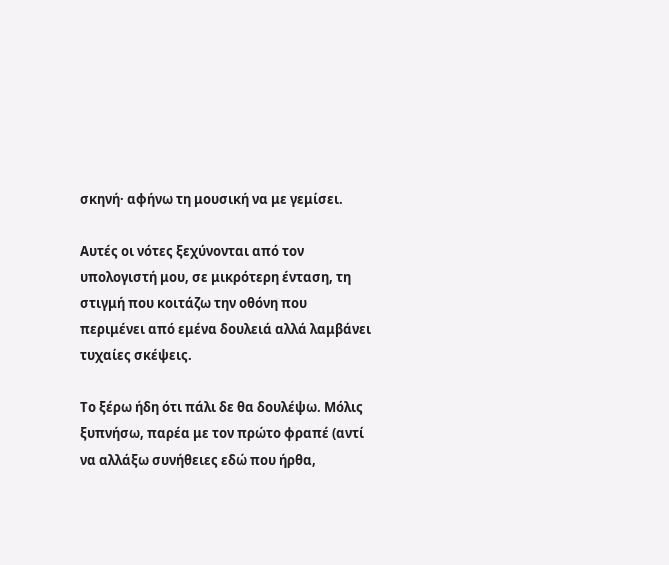σκηνή· αφήνω τη μουσική να με γεμίσει.

Αυτές οι νότες ξεχύνονται από τον υπολογιστή μου, σε μικρότερη ένταση, τη στιγμή που κοιτάζω την οθόνη που περιμένει από εμένα δουλειά αλλά λαμβάνει τυχαίες σκέψεις.

Το ξέρω ήδη ότι πάλι δε θα δουλέψω. Μόλις ξυπνήσω, παρέα με τον πρώτο φραπέ (αντί να αλλάξω συνήθειες εδώ που ήρθα,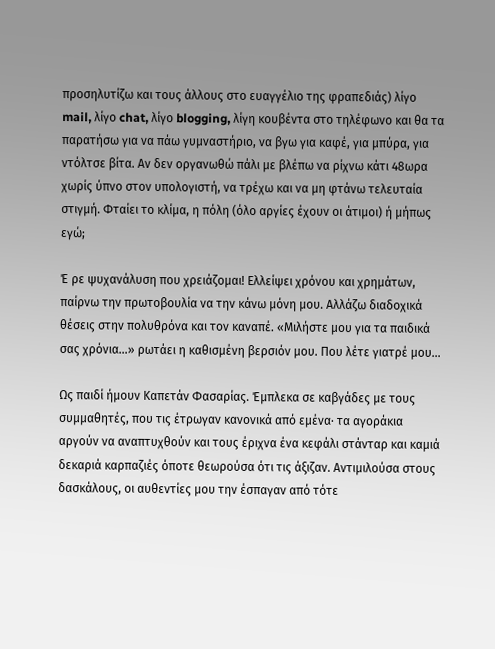προσηλυτίζω και τους άλλους στο ευαγγέλιο της φραπεδιάς) λίγο mail, λίγο chat, λίγο blogging, λίγη κουβέντα στο τηλέφωνο και θα τα παρατήσω για να πάω γυμναστήριο, να βγω για καφέ, για μπύρα, για ντόλτσε βίτα. Αν δεν οργανωθώ πάλι με βλέπω να ρίχνω κάτι 48ωρα χωρίς ύπνο στον υπολογιστή, να τρέχω και να μη φτάνω τελευταία στιγμή. Φταίει το κλίμα, η πόλη (όλο αργίες έχουν οι άτιμοι) ή μήπως εγώ;

Έ ρε ψυχανάλυση που χρειάζομαι! Ελλείψει χρόνου και χρημάτων, παίρνω την πρωτοβουλία να την κάνω μόνη μου. Αλλάζω διαδοχικά θέσεις στην πολυθρόνα και τον καναπέ. «Μιλήστε μου για τα παιδικά σας χρόνια…» ρωτάει η καθισμένη βερσιόν μου. Που λέτε γιατρέ μου…

Ως παιδί ήμουν Καπετάν Φασαρίας. Έμπλεκα σε καβγάδες με τους συμμαθητές, που τις έτρωγαν κανονικά από εμένα· τα αγοράκια αργούν να αναπτυχθούν και τους έριχνα ένα κεφάλι στάνταρ και καμιά δεκαριά καρπαζιές όποτε θεωρούσα ότι τις άξιζαν. Αντιμιλούσα στους δασκάλους, οι αυθεντίες μου την έσπαγαν από τότε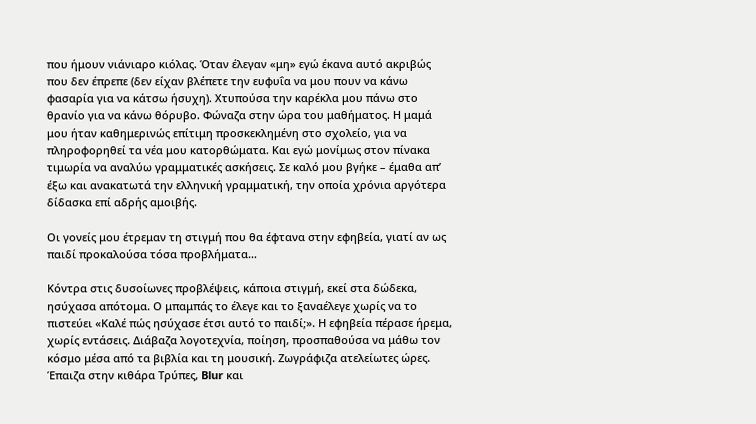που ήμουν νιάνιαρο κιόλας. Όταν έλεγαν «μη» εγώ έκανα αυτό ακριβώς που δεν έπρεπε (δεν είχαν βλέπετε την ευφυΐα να μου πουν να κάνω φασαρία για να κάτσω ήσυχη). Χτυπούσα την καρέκλα μου πάνω στο θρανίο για να κάνω θόρυβο. Φώναζα στην ώρα του μαθήματος. Η μαμά μου ήταν καθημερινώς επίτιμη προσκεκλημένη στο σχολείο, για να πληροφορηθεί τα νέα μου κατορθώματα. Και εγώ μονίμως στον πίνακα τιμωρία να αναλύω γραμματικές ασκήσεις. Σε καλό μου βγήκε – έμαθα απ’ έξω και ανακατωτά την ελληνική γραμματική, την οποία χρόνια αργότερα δίδασκα επί αδρής αμοιβής.

Οι γονείς μου έτρεμαν τη στιγμή που θα έφτανα στην εφηβεία, γιατί αν ως παιδί προκαλούσα τόσα προβλήματα…

Κόντρα στις δυσοίωνες προβλέψεις, κάποια στιγμή, εκεί στα δώδεκα, ησύχασα απότομα. Ο μπαμπάς το έλεγε και το ξαναέλεγε χωρίς να το πιστεύει «Καλέ πώς ησύχασε έτσι αυτό το παιδί;». Η εφηβεία πέρασε ήρεμα, χωρίς εντάσεις. Διάβαζα λογοτεχνία, ποίηση, προσπαθούσα να μάθω τον κόσμο μέσα από τα βιβλία και τη μουσική. Ζωγράφιζα ατελείωτες ώρες. Έπαιζα στην κιθάρα Τρύπες, Blur και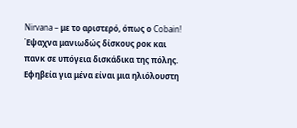Nirvana – με το αριστερό, όπως ο Cobain! Έψαχνα μανιωδώς δίσκους ροκ και πανκ σε υπόγεια δισκάδικα της πόλης. Εφηβεία για μένα είναι μια ηλιόλουστη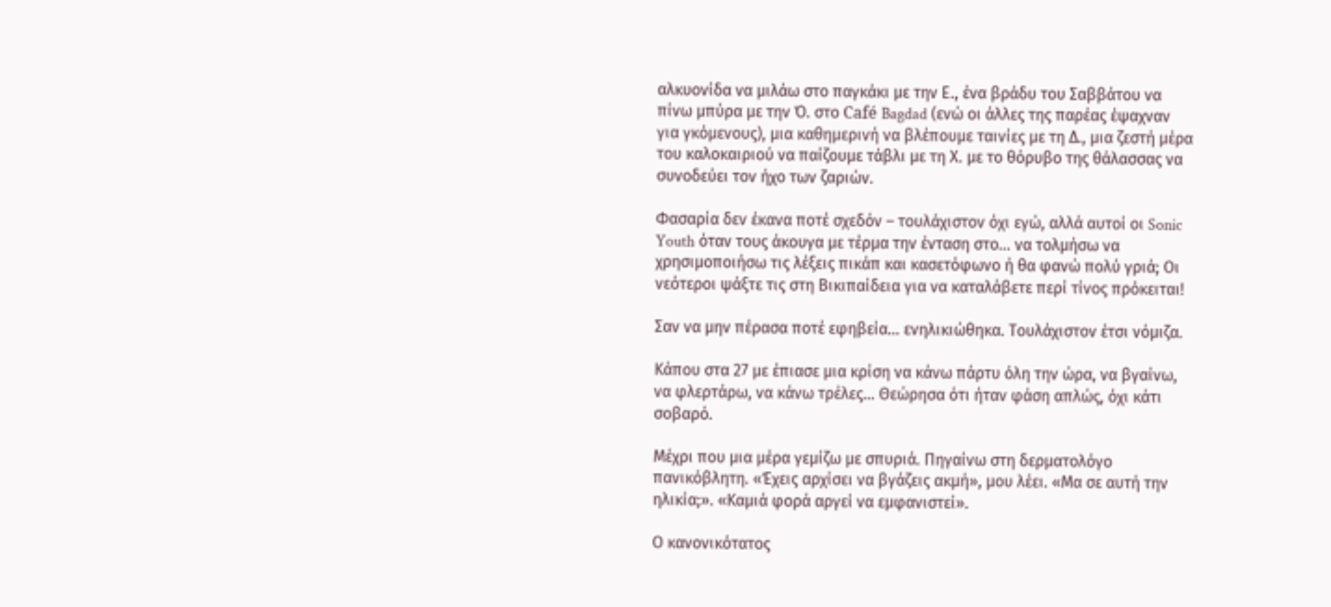αλκυονίδα να μιλάω στο παγκάκι με την Ε., ένα βράδυ του Σαββάτου να πίνω μπύρα με την Ό. στο Café Bagdad (ενώ οι άλλες της παρέας έψαχναν για γκόμενους), μια καθημερινή να βλέπουμε ταινίες με τη Δ., μια ζεστή μέρα του καλοκαιριού να παίζουμε τάβλι με τη Χ. με το θόρυβο της θάλασσας να συνοδεύει τον ήχο των ζαριών.

Φασαρία δεν έκανα ποτέ σχεδόν – τουλάχιστον όχι εγώ, αλλά αυτοί οι Sonic Youth όταν τους άκουγα με τέρμα την ένταση στο… να τολμήσω να χρησιμοποιήσω τις λέξεις πικάπ και κασετόφωνο ή θα φανώ πολύ γριά; Οι νεότεροι ψάξτε τις στη Βικιπαίδεια για να καταλάβετε περί τίνος πρόκειται!

Σαν να μην πέρασα ποτέ εφηβεία… ενηλικιώθηκα. Τουλάχιστον έτσι νόμιζα.

Κάπου στα 27 με έπιασε μια κρίση να κάνω πάρτυ όλη την ώρα, να βγαίνω, να φλερτάρω, να κάνω τρέλες… Θεώρησα ότι ήταν φάση απλώς, όχι κάτι σοβαρό.

Μέχρι που μια μέρα γεμίζω με σπυριά. Πηγαίνω στη δερματολόγο πανικόβλητη. «Έχεις αρχίσει να βγάζεις ακμή», μου λέει. «Μα σε αυτή την ηλικία;». «Καμιά φορά αργεί να εμφανιστεί».

Ο κανονικότατος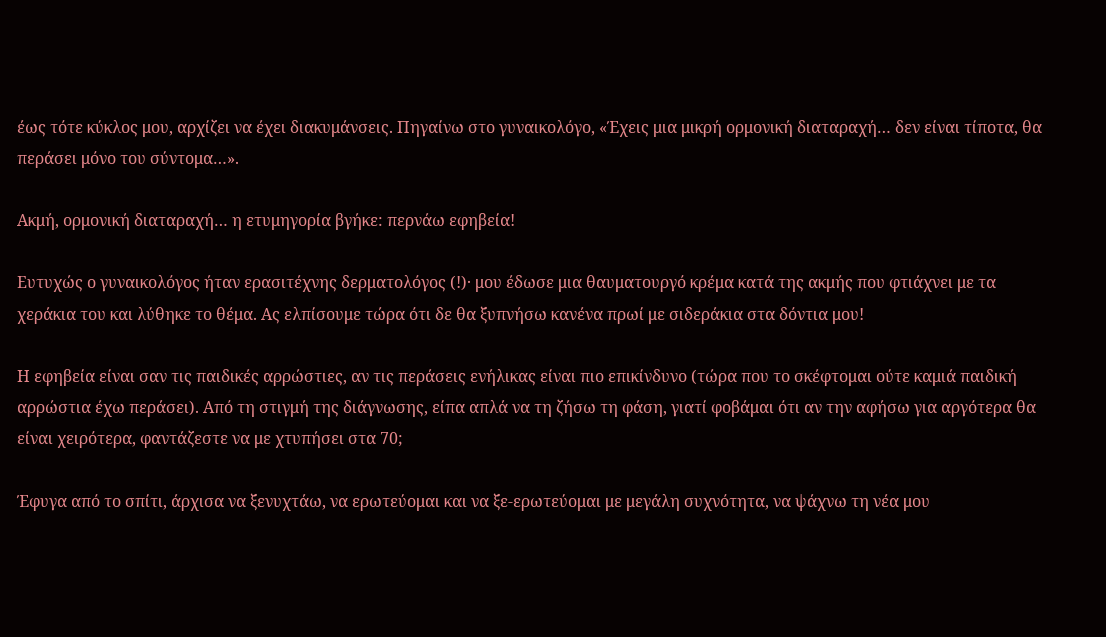έως τότε κύκλος μου, αρχίζει να έχει διακυμάνσεις. Πηγαίνω στο γυναικολόγο, «Έχεις μια μικρή ορμονική διαταραχή… δεν είναι τίποτα, θα περάσει μόνο του σύντομα…».

Ακμή, ορμονική διαταραχή… η ετυμηγορία βγήκε: περνάω εφηβεία!

Ευτυχώς ο γυναικολόγος ήταν ερασιτέχνης δερματολόγος (!)· μου έδωσε μια θαυματουργό κρέμα κατά της ακμής που φτιάχνει με τα χεράκια του και λύθηκε το θέμα. Ας ελπίσουμε τώρα ότι δε θα ξυπνήσω κανένα πρωί με σιδεράκια στα δόντια μου!

Η εφηβεία είναι σαν τις παιδικές αρρώστιες, αν τις περάσεις ενήλικας είναι πιο επικίνδυνο (τώρα που το σκέφτομαι ούτε καμιά παιδική αρρώστια έχω περάσει). Από τη στιγμή της διάγνωσης, είπα απλά να τη ζήσω τη φάση, γιατί φοβάμαι ότι αν την αφήσω για αργότερα θα είναι χειρότερα, φαντάζεστε να με χτυπήσει στα 70;

Έφυγα από το σπίτι, άρχισα να ξενυχτάω, να ερωτεύομαι και να ξε-ερωτεύομαι με μεγάλη συχνότητα, να ψάχνω τη νέα μου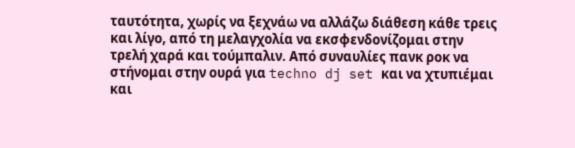ταυτότητα, χωρίς να ξεχνάω να αλλάζω διάθεση κάθε τρεις και λίγο, από τη μελαγχολία να εκσφενδονίζομαι στην τρελή χαρά και τούμπαλιν. Από συναυλίες πανκ ροκ να στήνομαι στην ουρά για techno dj set και να χτυπιέμαι και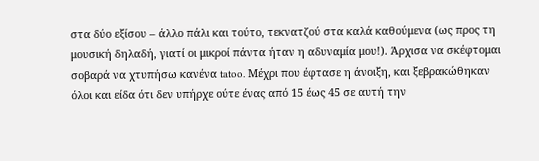στα δύο εξίσου – άλλο πάλι και τούτο, τεκνατζού στα καλά καθούμενα (ως προς τη μουσική δηλαδή, γιατί οι μικροί πάντα ήταν η αδυναμία μου!). Άρχισα να σκέφτομαι σοβαρά να χτυπήσω κανένα tatoo. Μέχρι που έφτασε η άνοιξη, και ξεβρακώθηκαν όλοι και είδα ότι δεν υπήρχε ούτε ένας από 15 έως 45 σε αυτή την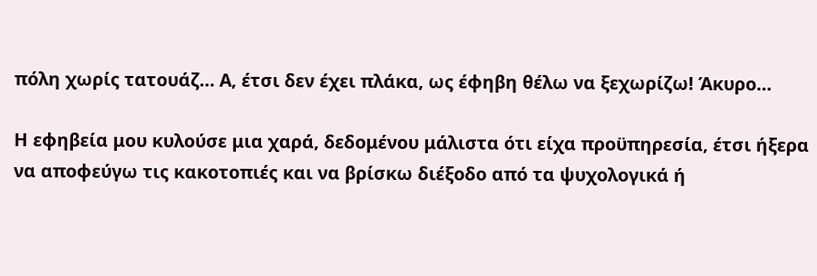πόλη χωρίς τατουάζ… Α, έτσι δεν έχει πλάκα, ως έφηβη θέλω να ξεχωρίζω! Άκυρο…

Η εφηβεία μου κυλούσε μια χαρά, δεδομένου μάλιστα ότι είχα προϋπηρεσία, έτσι ήξερα να αποφεύγω τις κακοτοπιές και να βρίσκω διέξοδο από τα ψυχολογικά ή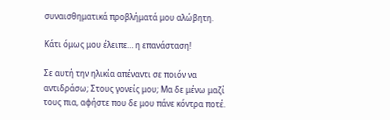συναισθηματικά προβλήματά μου αλώβητη.

Κάτι όμως μου έλειπε… η επανάσταση!

Σε αυτή την ηλικία απέναντι σε ποιόν να αντιδράσω; Στους γονείς μου; Μα δε μένω μαζί τους πια, αφήστε που δε μου πάνε κόντρα ποτέ.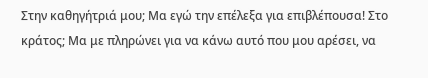Στην καθηγήτριά μου; Μα εγώ την επέλεξα για επιβλέπουσα! Στο κράτος; Μα με πληρώνει για να κάνω αυτό που μου αρέσει, να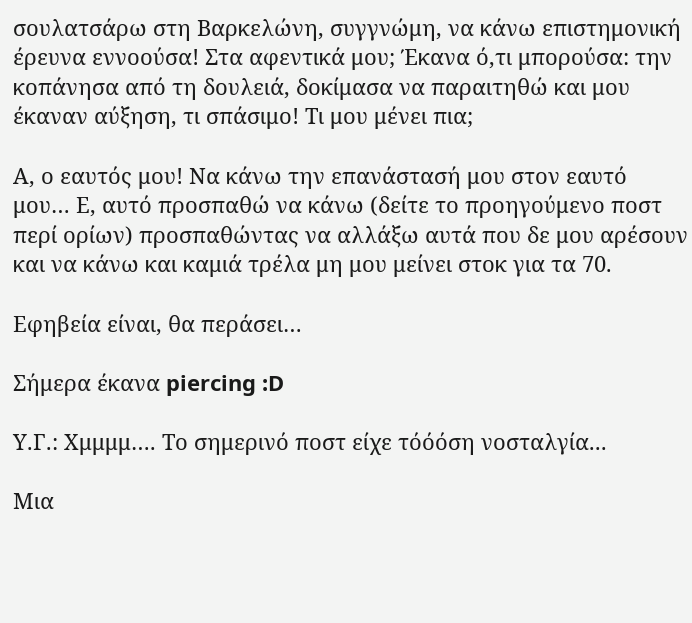σουλατσάρω στη Βαρκελώνη, συγγνώμη, να κάνω επιστημονική έρευνα εννοούσα! Στα αφεντικά μου; Έκανα ό,τι μπορούσα: την κοπάνησα από τη δουλειά, δοκίμασα να παραιτηθώ και μου έκαναν αύξηση, τι σπάσιμο! Τι μου μένει πια;

Α, ο εαυτός μου! Να κάνω την επανάστασή μου στον εαυτό μου… Ε, αυτό προσπαθώ να κάνω (δείτε το προηγούμενο ποστ περί ορίων) προσπαθώντας να αλλάξω αυτά που δε μου αρέσουν και να κάνω και καμιά τρέλα μη μου μείνει στοκ για τα 70.

Εφηβεία είναι, θα περάσει…

Σήμερα έκανα piercing :D

Υ.Γ.: Χμμμμ…. Το σημερινό ποστ είχε τόόόση νοσταλγία...

Μια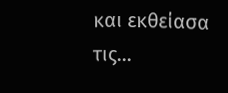και εκθείασα τις...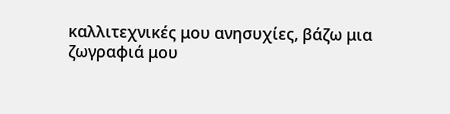καλλιτεχνικές μου ανησυχίες, βάζω μια ζωγραφιά μου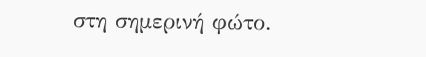στη σημερινή φώτο.